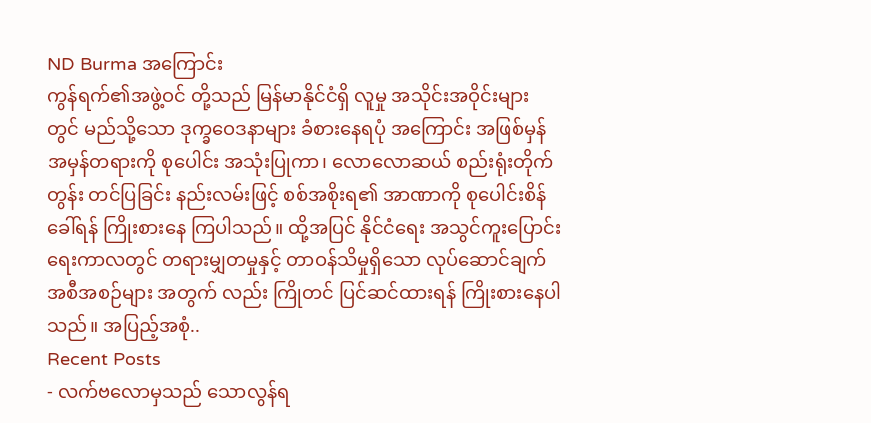ND Burma အကြောင်း
ကွန်ရက်၏အဖွဲ့ဝင် တို့သည် မြန်မာနိုင်ငံရှိ လူမှု အသိုင်းအဝိုင်းများတွင် မည်သို့သော ဒုက္ခဝေဒနာများ ခံစားနေရပုံ အကြောင်း အဖြစ်မှန် အမှန်တရားကို စုပေါင်း အသုံးပြုကာ၊ လောလောဆယ် စည်းရုံးတိုက်တွန်း တင်ပြခြင်း နည်းလမ်းဖြင့် စစ်အစိုးရ၏ အာဏာကို စုပေါင်းစိန်ခေါ်ရန် ကြိုးစားနေ ကြပါသည်။ ထို့အပြင် နိုင်ငံရေး အသွင်ကူးပြောင်း ရေးကာလတွင် တရားမျှတမှုနှင့် တာဝန်သိမှုရှိသော လုပ်ဆောင်ချက် အစီအစဉ်များ အတွက် လည်း ကြိုတင် ပြင်ဆင်ထားရန် ကြိုးစားနေပါသည်။ အပြည့်အစုံ..
Recent Posts
- လက်ဗလောမှသည် သောလွန်ရ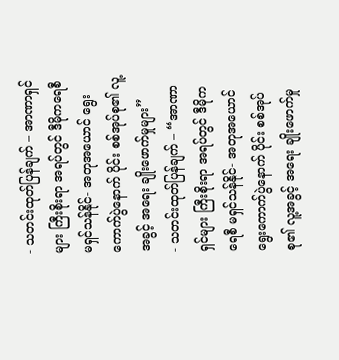- သတင်းထုတ်ပြန်ချက် – အာဏာရှင်များ ကြီးစိုးရာ အရပ်တွင် ဒီမိုကရေစီ မရှင်သန်နိုင်- အတုအယောင် ရွေးကောက်ပွဲနောက် ပိုင်း စစ်အုပ်စု၏ လူ့အခွင့် အရေး ချိုးဖောက်မှုများ”
- သတင်းထုတ်ပြန်ချက် – “အာဏာရှင်များ ကြီးစိုးရာ အရပ်တွင် ဒီမိုကရေစီ မရှင်သန်နိုင်- အတုအယောင် ရွေးကောက်ပွဲနောက် ပိုင်း စစ်အုပ်စု၏ လူ့အခွင့် အရေး ချိုးဖောက်မှု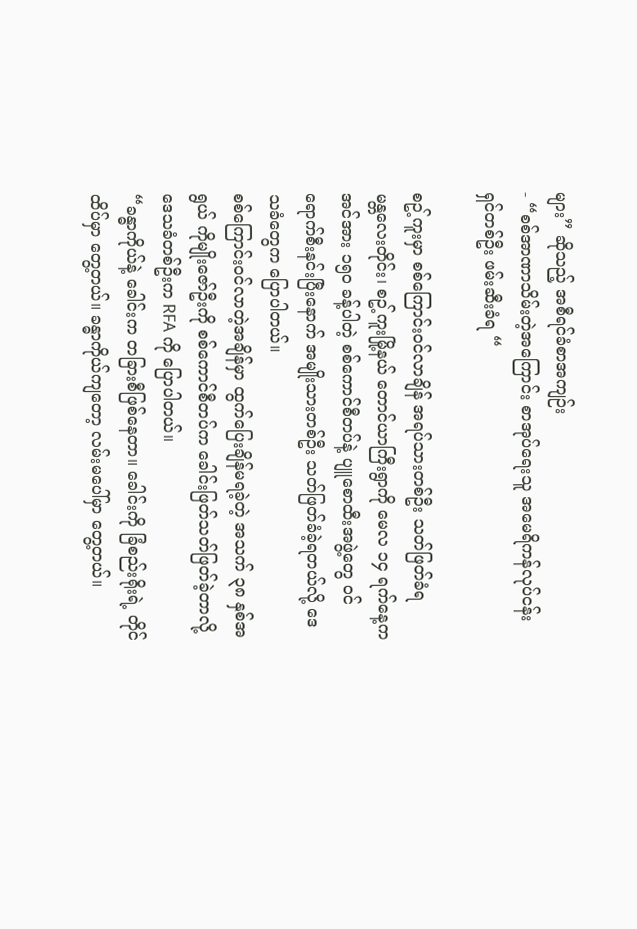များ” ဆိုသည့် အစီရင်ခံစာအကျဉ်း
- “စစ်အာဏာသိမ်းတဲ့အကြောင်း စာအုပ်ရေးသူ အမေရိကန်လုပ်ငန်းရှင်တစ်ဦး ဖမ်းဆီးခံရ “

စဥ့်ကူးမှာ စစ်ကြောင်းဝင်လာချိန် အရပ်သားတစ်ဦး သတ်ဖြတ်ခံရ
မန္တလေးတိုင်း၊ စဥ့်ကူးမြို့နယ် တောင်ယာကြီးရွာကို မေလ ၁၄ ရက်နေ့က အင်အား ၁၅၀ ခန့်ပါတဲ့ စစ်ကောင်စီတပ်နဲ့ ပျူစောထီးအဖွဲ့တွေ ဝင်ရောက်စီးနင်းပြီးနောက် အမျိုးသားတစ်ဦး သတ်ဖြတ်ခံခဲ့ရတယ်လို့ ဒေသခံတွေက ပြောပါတယ်။
စစ်ကြောင်းဝင်လာတဲ့အချိန်မှာ ထွက်ပြေးချိန်မရခဲ့တဲ့ အသက် ၃၈ နှစ်အရွယ် ကိုမျိုးဇော်ဦးကို စစ်ကောင်စီတပ်က ခေါင်းဖြတ်သတ်ဖြတ်ခဲ့တာလို့ ဒေသခံတစ်ဦးက RFA ကို ပြောပါတယ်။
“ခန္ဓာကိုယ်နဲ့ ခေါင်းက တခြားစီဖြစ်နေတာ။ ခေါင်းကို ခြံစည်းရိုးရဲ့ တိုင်ထိပ်မှာ တွေ့တယ်။ ခန္ဓာကိုယ်ကျတော့ လမ်းမပေါ်မှာ တွေ့တယ်။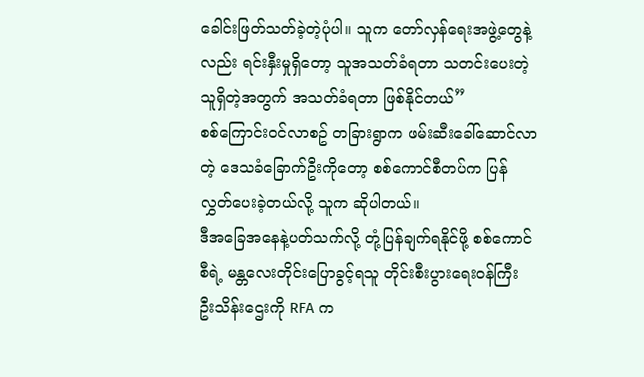ခေါင်းဖြတ်သတ်ခဲ့တဲ့ပုံပါ။ သူက တော်လှန်ရေးအဖွဲ့တွေနဲ့လည်း ရင်းနှီးမှုရှိတော့ သူအသတ်ခံရတာ သတင်းပေးတဲ့သူရှိတဲ့အတွက် အသတ်ခံရတာ ဖြစ်နိုင်တယ်”
စစ်ကြောင်းဝင်လာစဥ် တခြားရွာက ဖမ်းဆီးခေါ်ဆောင်လာတဲ့ ဒေသခံခြောက်ဦးကိုတော့ စစ်ကောင်စီတပ်က ပြန်လွှတ်ပေးခဲ့တယ်လို့ သူက ဆိုပါတယ်။
ဒီအခြေအနေနဲ့ပတ်သက်လို့ တုံ့ပြန်ချက်ရနိုင်ဖို့ စစ်ကောင်စီရဲ့ မန္တလေးတိုင်းပြောခွင့်ရသူ တိုင်းစီးပွားရေးဝန်ကြီး ဦးသိန်းဌေးကို RFA က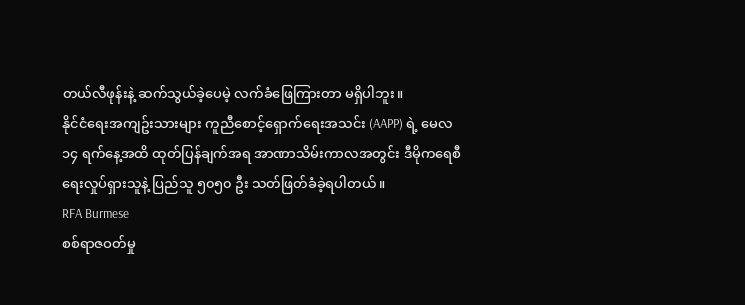တယ်လီဖုန်းနဲ့ ဆက်သွယ်ခဲ့ပေမဲ့ လက်ခံဖြေကြားတာ မရှိပါဘူး။
နိုင်ငံရေးအကျဥ်းသားများ ကူညီစောင့်ရှောက်ရေးအသင်း (AAPP) ရဲ့ မေလ ၁၄ ရက်နေ့အထိ ထုတ်ပြန်ချက်အရ အာဏာသိမ်းကာလအတွင်း ဒီမိုကရေစီရေးလှုပ်ရှားသူနဲ့ ပြည်သူ ၅၀၅၀ ဦး သတ်ဖြတ်ခံခဲ့ရပါတယ်။
RFA Burmese
စစ်ရာဇဝတ်မှု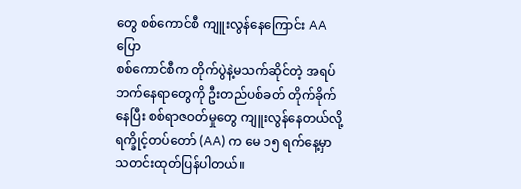တွေ စစ်ကောင်စီ ကျူးလွန်နေကြောင်း AA ပြော
စစ်ကောင်စီက တိုက်ပွဲနဲ့မသက်ဆိုင်တဲ့ အရပ်ဘက်နေရာတွေကို ဦးတည်ပစ်ခတ် တိုက်ခိုက်နေပြီး စစ်ရာဇဝတ်မှုတွေ ကျူးလွန်နေတယ်လို့ ရက္ခိုင့်တပ်တော် (AA) က မေ ၁၅ ရက်နေ့မှာ သတင်းထုတ်ပြန်ပါတယ်။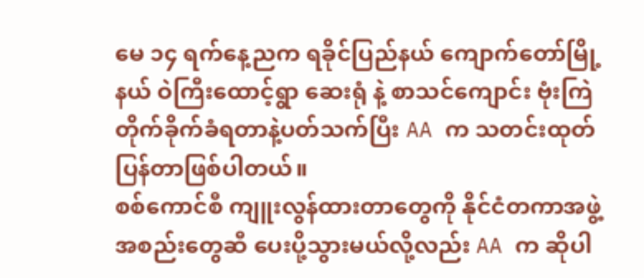မေ ၁၄ ရက်နေ့ညက ရခိုင်ပြည်နယ် ကျောက်တော်မြို့နယ် ဝဲကြီးထောင့်ရွာ ဆေးရုံ နဲ့ စာသင်ကျောင်း ဗုံးကြဲတိုက်ခိုက်ခံရတာနဲ့ပတ်သက်ပြီး AA က သတင်းထုတ်ပြန်တာဖြစ်ပါတယ်။
စစ်ကောင်စီ ကျူးလွန်ထားတာတွေကို နိုင်ငံတကာအဖွဲ့အစည်းတွေဆီ ပေးပို့သွားမယ်လို့လည်း AA က ဆိုပါ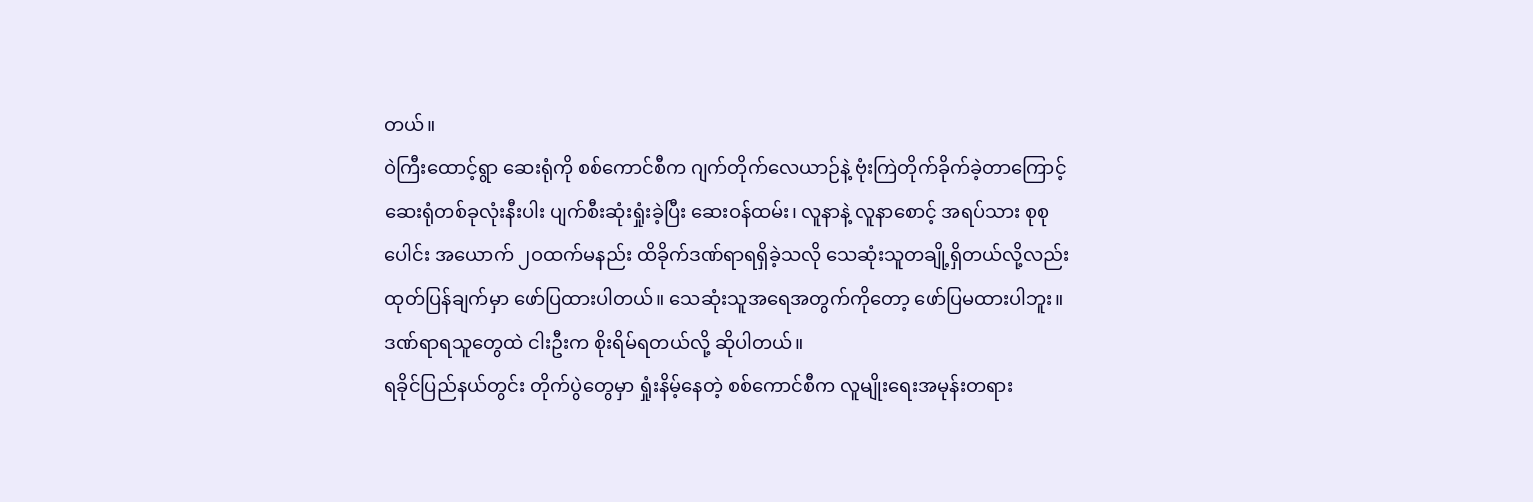တယ်။
ဝဲကြီးထောင့်ရွာ ဆေးရုံကို စစ်ကောင်စီက ဂျက်တိုက်လေယာဉ်နဲ့ ဗုံးကြဲတိုက်ခိုက်ခဲ့တာကြောင့် ဆေးရုံတစ်ခုလုံးနီးပါး ပျက်စီးဆုံးရှုံးခဲ့ပြီး ဆေးဝန်ထမ်း၊ လူနာနဲ့ လူနာစောင့် အရပ်သား စုစုပေါင်း အယောက် ၂ဝထက်မနည်း ထိခိုက်ဒဏ်ရာရရှိခဲ့သလို သေဆုံးသူတချို့ရှိတယ်လို့လည်း ထုတ်ပြန်ချက်မှာ ဖော်ပြထားပါတယ်။ သေဆုံးသူအရေအတွက်ကိုတော့ ဖော်ပြမထားပါဘူး။ ဒဏ်ရာရသူတွေထဲ ငါးဦးက စိုးရိမ်ရတယ်လို့ ဆိုပါတယ်။
ရခိုင်ပြည်နယ်တွင်း တိုက်ပွဲတွေမှာ ရှုံးနိမ့်နေတဲ့ စစ်ကောင်စီက လူမျိုးရေးအမုန်းတရား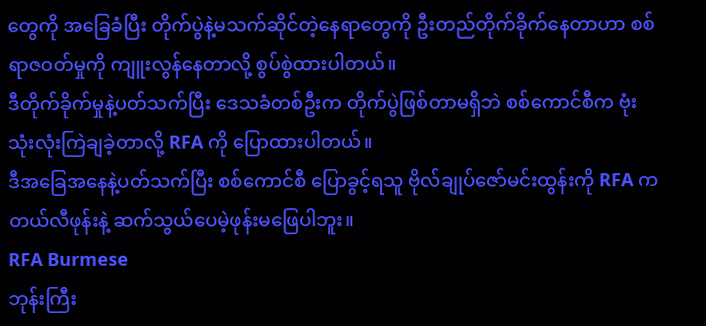တွေကို အခြေခံပြီး တိုက်ပွဲနဲ့မသက်ဆိုင်တဲ့နေရာတွေကို ဦးတည်တိုက်ခိုက်နေတာဟာ စစ်ရာဇဝတ်မှုကို ကျူးလွန်နေတာလို့ စွပ်စွဲထားပါတယ်။
ဒီတိုက်ခိုက်မှုနဲ့ပတ်သက်ပြီး ဒေသခံတစ်ဦးက တိုက်ပွဲဖြစ်တာမရှိဘဲ စစ်ကောင်စီက ဗုံးသုံးလုံးကြဲချခဲ့တာလို့ RFA ကို ပြောထားပါတယ်။
ဒီအခြေအနေနဲ့ပတ်သက်ပြီး စစ်ကောင်စီ ပြောခွင့်ရသူ ဗိုလ်ချုပ်ဇော်မင်းထွန်းကို RFA က တယ်လီဖုန်းနဲ့ ဆက်သွယ်ပေမဲ့ဖုန်းမဖြေပါဘူး။
RFA Burmese
ဘုန်းကြီး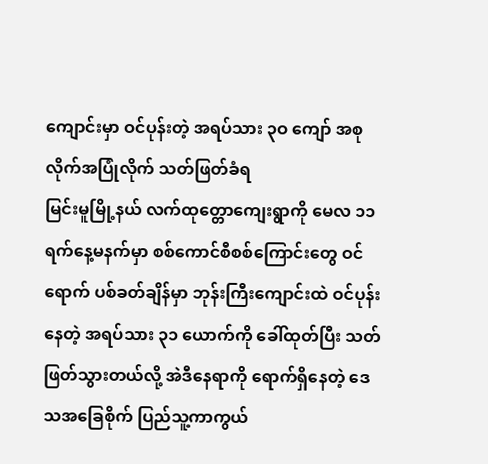ကျောင်းမှာ ဝင်ပုန်းတဲ့ အရပ်သား ၃ဝ ကျော် အစုလိုက်အပြုံလိုက် သတ်ဖြတ်ခံရ
မြင်းမူမြို့နယ် လက်ထုတ္တောကျေးရွာကို မေလ ၁၁ ရက်နေ့မနက်မှာ စစ်ကောင်စီစစ်ကြောင်းတွေ ဝင်ရောက် ပစ်ခတ်ချိန်မှာ ဘုန်းကြီးကျောင်းထဲ ဝင်ပုန်းနေတဲ့ အရပ်သား ၃၁ ယောက်ကို ခေါ်ထုတ်ပြီး သတ်ဖြတ်သွားတယ်လို့ အဲဒီနေရာကို ရောက်ရှိနေတဲ့ ဒေသအခြေစိုက် ပြည်သူ့ကာကွယ်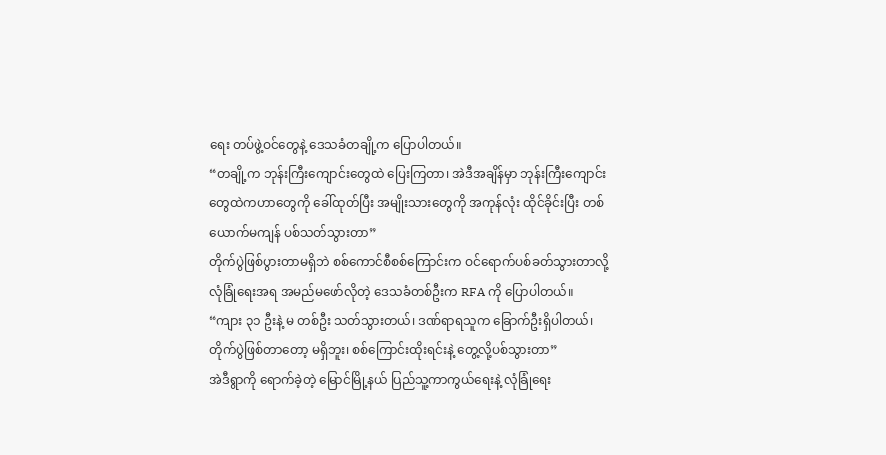ရေး တပ်ဖွဲ့ဝင်တွေနဲ့ ဒေသခံတချို့က ပြောပါတယ်။
“တချို့က ဘုန်းကြီးကျောင်းတွေထဲ ပြေးကြတာ၊ အဲဒီအချိန်မှာ ဘုန်းကြီးကျောင်းတွေထဲကဟာတွေကို ခေါ်ထုတ်ပြီး အမျိုးသားတွေကို အကုန်လုံး ထိုင်ခိုင်းပြီး တစ်ယောက်မကျန် ပစ်သတ်သွားတာ”
တိုက်ပွဲဖြစ်ပွားတာမရှိဘဲ စစ်ကောင်စီစစ်ကြောင်းက ဝင်ရောက်ပစ်ခတ်သွားတာလို့ လုံခြုံရေးအရ အမည်မဖော်လိုတဲ့ ဒေသခံတစ်ဦးက RFA ကို ပြောပါတယ်။
“ကျား ၃၁ ဦးနဲ့ မ တစ်ဦး သတ်သွားတယ်၊ ဒဏ်ရာရသူက ခြောက်ဦးရှိပါတယ်၊ တိုက်ပွဲဖြစ်တာတော့ မရှိဘူး၊ စစ်ကြောင်းထိုးရင်းနဲ့ တွေ့လို့ပစ်သွားတာ”
အဲဒီရွာကို ရောက်ခဲ့တဲ့ မြောင်မြို့နယ် ပြည်သူ့ကာကွယ်ရေးနဲ့ လုံခြုံရေး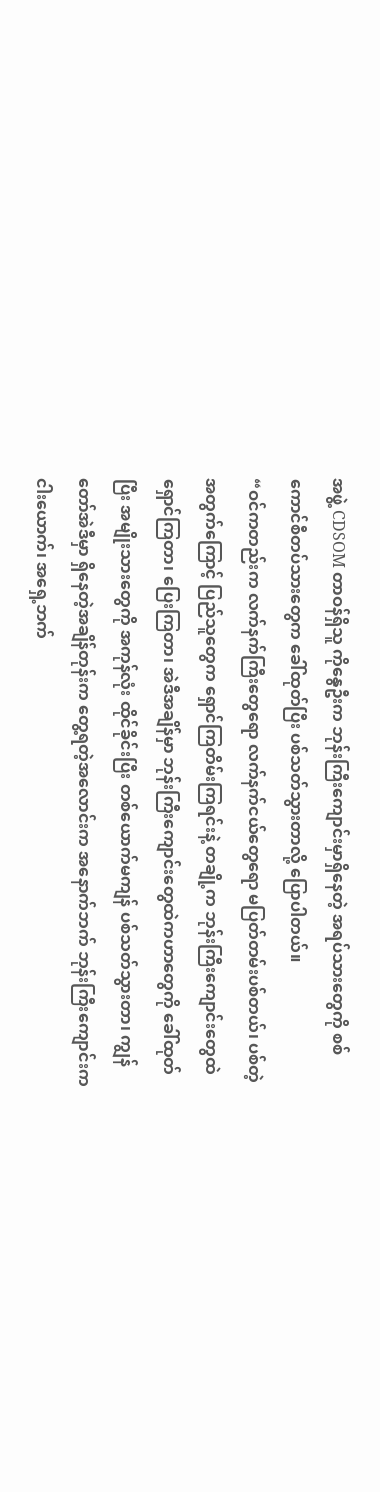အဖွဲ့ CDSOM တာဝန်ရှိသူ ကိုနွေဦးက ဘုန်းကြီးကျောင်းမှာရှိနေတဲ့ အရပ်သားတွေကို စစ်ကောင်စီတပ်သားတွေက ခေါ်ထုတ်ပြီး ပစ်သတ်သွားတာလို့ ပြောပါတယ်။
“ဝင်ကတည်းက လက်နက်ကြီးတွေရော လက်နက်ငယ်တွေရော မပြတ်တမ်းပစ်တယ်၊ ပစ်တဲ့အတွက်ကြောင့် ပြည်သူတွေက ရှောင်ကြတိမ်းကြရင်းနဲ့ တချို့က ဘုန်းကြီးကျောင်းတွေထဲ ရှောင်ကြတာ၊ ပြေးကြတာ၊ အဲဒီအချိန်မှာ ဘုန်းကြီးကျောင်းတွေထဲကဟာတွေကို ခေါ်ထုတ်ပြီး အမျိုးသားတွေကို အကုန်လုံး ထိုင်ခိုင်းပြီး တစ်ယောက်မကျန် ပစ်သတ်သွားတာ၊ ကျွန်တော်အဲဒီမှာ ရှိနေတဲ့အချိန်တုန်းက တွေ့ရတဲ့အလောင်းက အနောက်ဘက် ဘုန်းကြီးကျောင်းက ငါးယောက်၊ အရှေ့ဘက်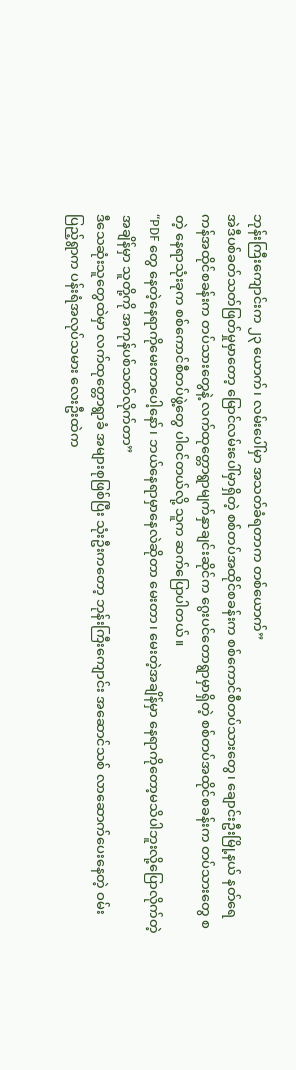ဘုန်းကြီးကျောင်းက ၂၃ ယောက်၊ လမ်းပေါ်မှာ အသတ်ခံရတာက တစ်ယောက်”
အဲဒီပစ်ခတ်သတ်ဖြတ်မှုမှာတော့ မြောင်လမ်းပေါ်မှာရှိတဲ့ စစ်တပ်အထိုင်စခန်းက စစ်ကောင်စီတပ်သားတွေ၊ ချောင်းဦးမြို့နယ် နတ်ရေကန်အထိုင်စခန်းက တပ်သားတွေနဲ့ လက်ထုတ္တောရွာမျက်နှာချင်းဆိုင်က ဂွေးပင်တောရွာမှာရှိတဲ့ စစ်တပ်အထိုင်စခန်းက တပ်သားတွေ စတဲ့ နေရာသုံးခုက စစ်ကောင်စီတပ်ဖွဲ့တွေ ပါဝင်တယ်လို့ သူက ဆက်ပြောပါတယ်။
“PDF တွေ နေတဲ့နေရာကိုမေးတာပေါ့နော်၊ ဘယ်နေရာမှာနေလဲဆိုတာ မေးတာ၊ မေးတဲ့အချိန်မှာ နေရာကိုတော့မသိပါဘူးလို့ပြောလိုက်တဲ့အချိန်မှာ သူတို့ကို အကုန်ပစ်သတ်လိုက်တာ”
ဒီသေဆုံးသူတွေထဲမှာ လက်ထုတ္တောရွာခံ အများစုဖြစ်ပြီး သုံးဦးကတော့ ဘုန်းကြီးကျောင်း အဆောင်သစ် လာဆောက်ပေးနေတဲ့ ဝမ်းပြည့်ရွာက ပန်းရံအလုပ်သမား လေးဦးထဲက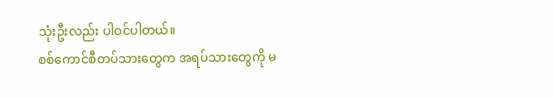သုံးဦးလည်း ပါဝင်ပါတယ်။
စစ်ကောင်စီတပ်သားတွေက အရပ်သားတွေကို မ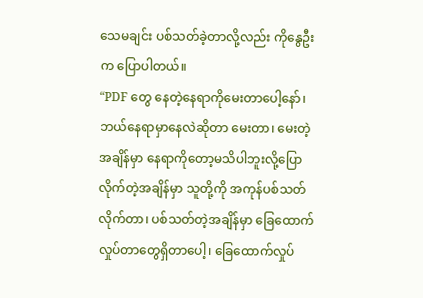သေမချင်း ပစ်သတ်ခဲ့တာလို့လည်း ကိုနွေဦးက ပြောပါတယ်။
“PDF တွေ နေတဲ့နေရာကိုမေးတာပေါ့နော်၊ ဘယ်နေရာမှာနေလဲဆိုတာ မေးတာ၊ မေးတဲ့အချိန်မှာ နေရာကိုတော့မသိပါဘူးလို့ပြောလိုက်တဲ့အချိန်မှာ သူတို့ကို အကုန်ပစ်သတ်လိုက်တာ၊ ပစ်သတ်တဲ့အချိန်မှာ ခြေထောက်လှုပ်တာတွေရှိတာပေါ့၊ ခြေထောက်လှုပ်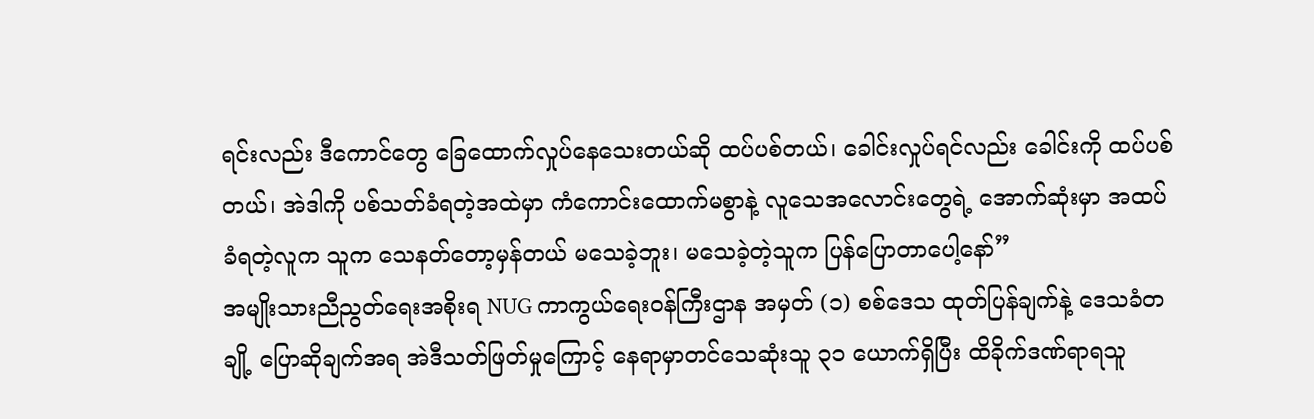ရင်းလည်း ဒီကောင်တွေ ခြေထောက်လှုပ်နေသေးတယ်ဆို ထပ်ပစ်တယ်၊ ခေါင်းလှုပ်ရင်လည်း ခေါင်းကို ထပ်ပစ်တယ်၊ အဲဒါကို ပစ်သတ်ခံရတဲ့အထဲမှာ ကံကောင်းထောက်မစွာနဲ့ လူသေအလောင်းတွေရဲ့ အောက်ဆုံးမှာ အထပ်ခံရတဲ့လူက သူက သေနတ်တော့မှန်တယ် မသေခဲ့ဘူး၊ မသေခဲ့တဲ့သူက ပြန်ပြောတာပေါ့နော်”
အမျိုးသားညီညွတ်ရေးအစိုးရ NUG ကာကွယ်ရေးဝန်ကြီးဌာန အမှတ် (၁) စစ်ဒေသ ထုတ်ပြန်ချက်နဲ့ ဒေသခံတချို့ ပြောဆိုချက်အရ အဲဒီသတ်ဖြတ်မှုကြောင့် နေရာမှာတင်သေဆုံးသူ ၃၁ ယောက်ရှိပြီး ထိခိုက်ဒဏ်ရာရသူ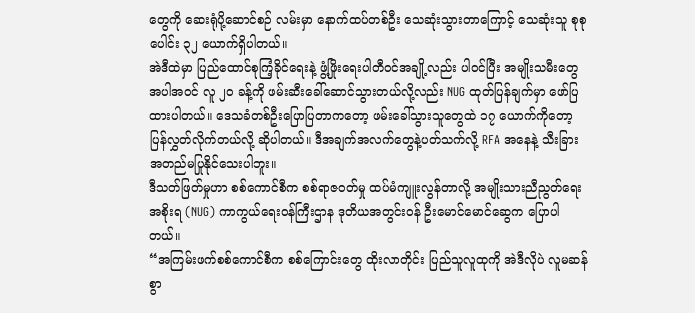တွေကို ဆေးရုံပို့ဆောင်စဉ် လမ်းမှာ နောက်ထပ်တစ်ဦး သေဆုံးသွားတာကြောင့် သေဆုံးသူ စုစုပေါင်း ၃၂ ယောက်ရှိပါတယ်။
အဲဒီထဲမှာ ပြည်ထောင်စုကြံ့ခိုင်ရေးနဲ့ ဖွံ့ဖြိုးရေးပါတီဝင်အချို့လည်း ပါဝင်ပြီး အမျိုးသမီးတွေအပါအဝင် လူ ၂၀ ခန့်ကို ဖမ်းဆီးခေါ်ဆောင်သွားတယ်လို့လည်း NUG ထုတ်ပြန်ချက်မှာ ဖော်ပြထားပါတယ်။ ဒေသခံတစ်ဦးပြောပြတာကတော့ ဖမ်းခေါ်သွားသူတွေထဲ ၁၇ ယောက်ကိုတော့ ပြန်လွှတ်လိုက်တယ်လို့ ဆိုပါတယ်။ ဒီအချက်အလက်တွေနဲ့ပတ်သက်လို့ RFA အနေနဲ့ သီးခြားအတည်မပြုနိုင်သေးပါဘူး။
ဒီသတ်ဖြတ်မှုဟာ စစ်ကောင်စီက စစ်ရာဇဝတ်မှု ထပ်မံကျူးလွန်တာလို့ အမျိုးသားညီညွတ်ရေးအစိုးရ (NUG) ကာကွယ်ရေးဝန်ကြီးဌာန ဒုတိယအတွင်းဝန် ဦးမောင်မောင်ဆွေက ပြောပါတယ်။
“အကြမ်းဖက်စစ်ကောင်စီက စစ်ကြောင်းတွေ ထိုးလာတိုင်း ပြည်သူလူထုကို အဲဒီလိုပဲ လူမဆန်စွာ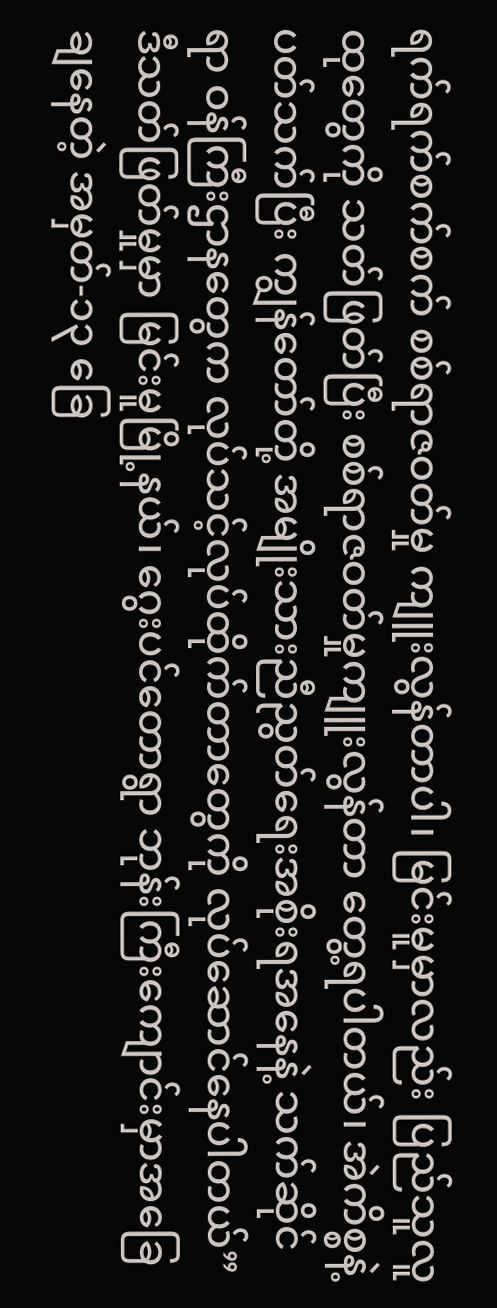ရက်ရက်စက်စက် စစ်ရာဇဝတ်မှု ကျူးလွန်တာပါ၊ မြင်းမူမှာလည်း ပြည်သူလူထုတွေကို သတ်ဖြတ်ပြီး စစ်ရာဇဝတ်မှုကျူးလွန်တာ တွေ့ရပါတယ်၊ အဲကိစ္စနဲ့ပတ်သက်ပြီး ကျွန်တော်တို့ အမျိုးသားညီညွတ်ရေးအစိုးရအနေနဲ့ သက်ဆိုင်ရာ ဝန်ကြီးဌာနတွေက လုပ်သင့်လုပ်ထိုက်တာတွေကို လုပ်ဆောင်နေပါတယ်”
ဒီသတ်ဖြတ်မှုမှာ မြင်းမူမြို့နယ်၊ ဂွေးပင်တောရွာ ဘုန်းကြီးကျောင်းမှာအခြေချနေတဲ့ အမှတ်-၁၃ ခြေ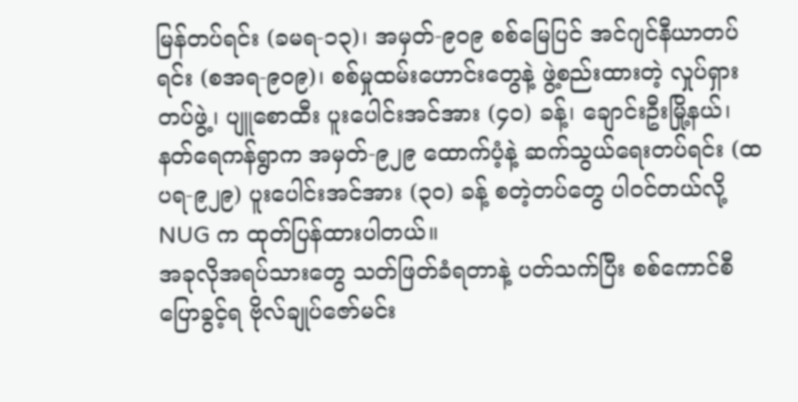မြန်တပ်ရင်း (ခမရ-၁၃)၊ အမှတ်-၉၀၉ စစ်မြေပြင် အင်ဂျင်နီယာတပ်ရင်း (စအရ-၉၀၉)၊ စစ်မှုထမ်းဟောင်းတွေနဲ့ ဖွဲ့စည်းထားတဲ့ လှုပ်ရှားတပ်ဖွဲ့၊ ပျူစောထီး ပူးပေါင်းအင်အား (၄၀) ခန့်၊ ချောင်းဦးမြို့နယ်၊ နတ်ရေကန်ရွာက အမှတ်-၉၂၉ ထောက်ပံ့နဲ့ ဆက်သွယ်ရေးတပ်ရင်း (ထပရ-၉၂၉) ပူးပေါင်းအင်အား (၃၀) ခန့် စတဲ့တပ်တွေ ပါဝင်တယ်လို့ NUG က ထုတ်ပြန်ထားပါတယ်။
အခုလိုအရပ်သားတွေ သတ်ဖြတ်ခံရတာနဲ့ ပတ်သက်ပြီး စစ်ကောင်စီပြောခွင့်ရ ဗိုလ်ချုပ်ဇော်မင်း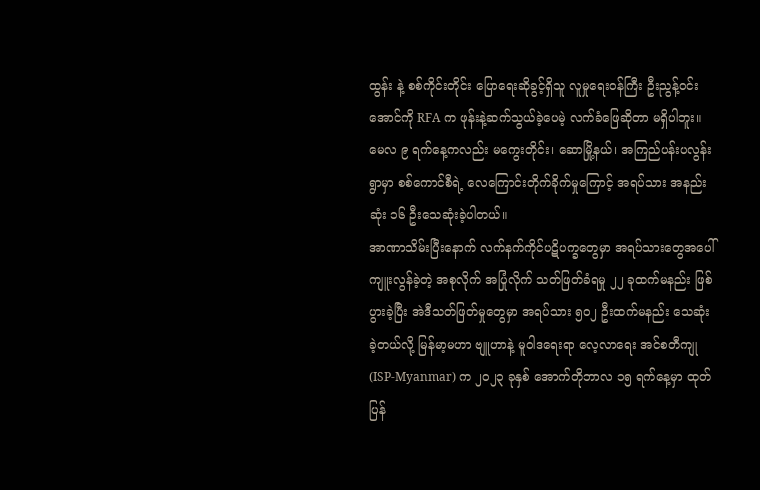ထွန်း နဲ့ စစ်ကိုင်းတိုင်း ပြောရေးဆိုခွင့်ရှိသူ လူမှုရေးဝန်ကြီး ဦးညွန့်ဝင်းအောင်ကို RFA က ဖုန်းနဲ့ဆက်သွယ်ခဲ့ပေမဲ့ လက်ခံဖြေဆိုတာ မရှိပါဘူး။
မေလ ၉ ရက်နေ့ကလည်း မကွေးတိုင်း၊ ဆောမြို့နယ်၊ အကြည်ပန်းပလွန်းရွာမှာ စစ်ကောင်စီရဲ့ လေကြောင်းတိုက်ခိုက်မှုကြောင့် အရပ်သား အနည်းဆုံး ၁၆ ဦးသေဆုံးခဲ့ပါတယ်။
အာဏာသိမ်းပြီးနောက် လက်နက်ကိုင်ပဋိပက္ခတွေမှာ အရပ်သားတွေအပေါ် ကျူးလွန်ခဲ့တဲ့ အစုလိုက် အပြုံလိုက် သတ်ဖြတ်ခံရမှု ၂၂ ခုထက်မနည်း ဖြစ်ပွားခဲ့ပြီး အဲဒီသတ်ဖြတ်မှုတွေမှာ အရပ်သား ၅ဝ၂ ဦးထက်မနည်း သေဆုံးခဲ့တယ်လို့ မြန်မာ့မဟာ ဗျူဟာနဲ့ မူဝါဒရေးရာ လေ့လာရေး အင်စတီကျု (ISP-Myanmar) က ၂၀၂၃ ခုနှစ် အောက်တိုဘာလ ၁၅ ရက်နေ့မှာ ထုတ်ပြန်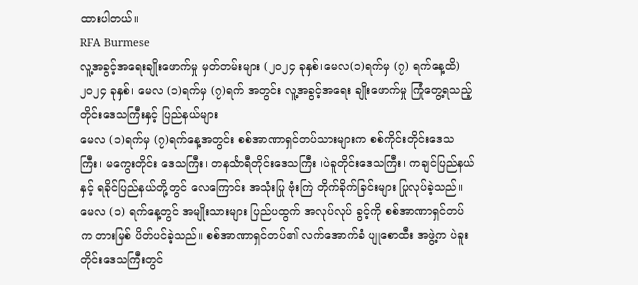ထားပါတယ်။
RFA Burmese
လူ့အခွင့်အရေးချိုးဖောက်မှု မှတ်တမ်းများ (၂၀၂၄ ခုနှစ်၊မေလ(၁)ရက်မှ (၇) ရက်နေ့ထိ)
၂၀၂၄ ခုနှစ်၊ မေလ (၁)ရက်မှ (၇)ရက် အတွင်း လူ့အခွင့်အရေး ချိုးဖောက်မှု ကြုံတွေ့ရသည့် တိုင်းဒေသကြီးနှင့် ပြည်နယ်များ
မေလ (၁)ရက်မှ (၇)ရက်နေ့အတွင်း စစ်အာဏာရှင်တပ်သားများက စစ်ကိုင်းတိုင်းဒေသကြီး၊ မကွေးတိုင်း ဒေသကြီး၊ တနင်္သာရီတိုင်းဒေသကြီး ၊ပဲခူတိုင်းဒေသကြီး၊ ကချင်ပြည်နယ်နှင့် ရခိုင်ပြည်နယ်တို့တွင် လေကြောင်း အသုံးပြု ဗုံးကြဲ တိုက်ခိုက်ခြင်းများ ပြုလုပ်ခဲ့သည်။ မေလ (၁) ရက်နေ့တွင် အမျိုးသားများ ပြည်ပထွက် အလုပ်လုပ် ခွင့်ကို စစ်အာဏာရှင်တပ်က တားမြစ် ပိတ်ပင်ခဲ့သည်။ စစ်အာဏာရှင်တပ်၏ လက်အောက်ခံ ပျုစောထီး အဖွဲ့က ပဲခူးတိုင်းဒေသကြီးတွင်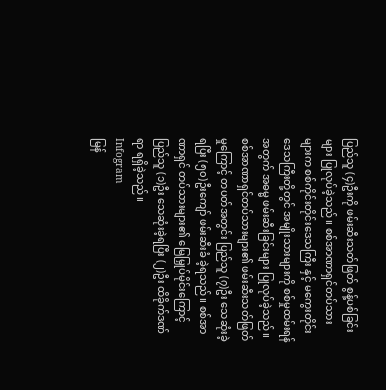ပြည်သူ (၄)ဦးကို ဖမ်းဆီးသတ်ဖြတ် စွန့်ပစ်ခြင်းများ ပြုလုပ်ခဲ့သည်။ စစ်အာဏာရှင်တပ်သား များက စစ်ကိုင်းတိုင်းဒေသကြီး နှင့် မကွေးတိုင်းဒေသကြီးတို့တွင် အမျိုးသားများကို စစ်မှုထမ်းရန်အတွက် အဓမ္မ ဖမ်းဆီးခြင်းများ ပြုလုပ်ခဲ့သည်။
စစ်အာဏာရှင်တပ်သားများ၏ ဖမ်းဆီးသတ်ဖြတ်မှုကြောင့် တပတ်အတွင်း ပြည်သူ (၇)ဦး သေဆုံးခဲ့ရပြီး (၅၀)ဦးကျော် ဖမ်းဆီးခံ ခဲ့ရသည်။ စစ်အာဏာရှင် တပ်သားများ၏ မြေမြှုပ်မိုင်းကြောင့် ပြည်သူ (၁)ဦး သေဆုံးခဲ့ရပြီး (၂)ဦး ထိခိုက်ဒဏ်ရာ ရရှိခဲ့သည်။
Infogram
မြန်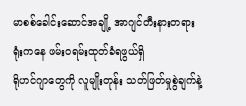မာစစ်ခေါင်းဆောင်အချို့ အာဂျင်တီးနားတရားရုံးကနေ ဖမ်းဝရမ်းထုတ်ခံရဖွယ်ရှိ
ရိုဟင်ဂျာတွေကို လူမျိုးတုန်း သတ်ဖြတ်မှုစွဲချက်နဲ့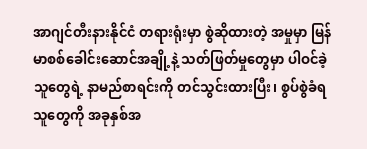အာဂျင်တီးနားနိုင်ငံ တရားရုံးမှာ စွဲဆိုထားတဲ့ အမှုမှာ မြန်မာစစ်ခေါင်းဆောင်အချို့နဲ့ သတ်ဖြတ်မှုတွေမှာ ပါဝင်ခဲ့သူတွေရဲ့ နာမည်စာရင်းကို တင်သွင်းထားပြီး၊ စွပ်စွဲခံရသူတွေကို အခုနှစ်အ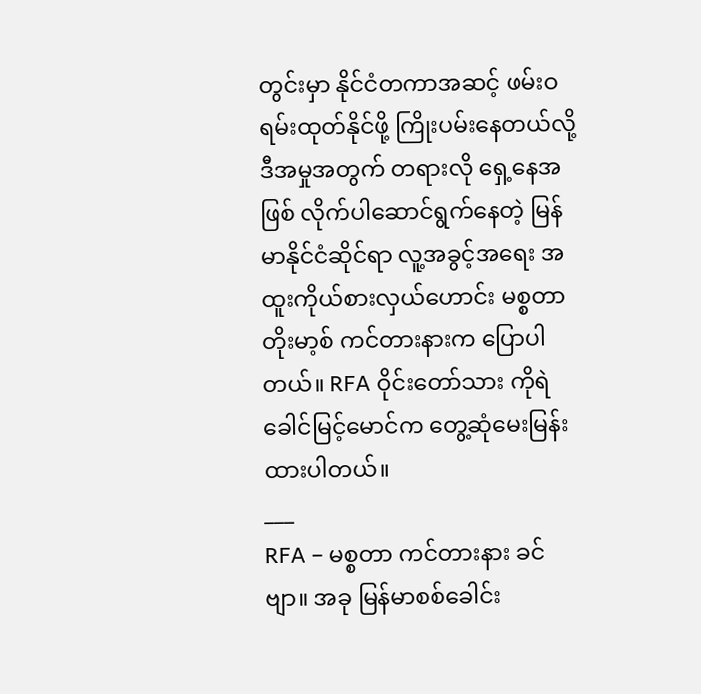တွင်းမှာ နိုင်ငံတကာအဆင့် ဖမ်းဝရမ်းထုတ်နိုင်ဖို့ ကြိုးပမ်းနေတယ်လို့ ဒီအမှုအတွက် တရားလို ရှေ့နေအဖြစ် လိုက်ပါဆောင်ရွက်နေတဲ့ မြန်မာနိုင်ငံဆိုင်ရာ လူ့အခွင့်အရေး အထူးကိုယ်စားလှယ်ဟောင်း မစ္စတာ တိုးမာ့စ် ကင်တားနားက ပြောပါတယ်။ RFA ဝိုင်းတော်သား ကိုရဲခေါင်မြင့်မောင်က တွေ့ဆုံမေးမြန်းထားပါတယ်။
___
RFA – မစ္စတာ ကင်တားနား ခင်ဗျာ။ အခု မြန်မာစစ်ခေါင်း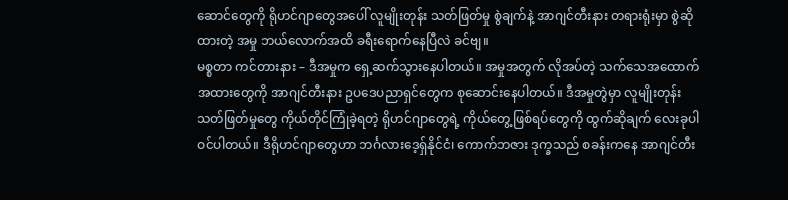ဆောင်တွေကို ရိုဟင်ဂျာတွေအပေါ် လူမျိုးတုန်း သတ်ဖြတ်မှု စွဲချက်နဲ့ အာဂျင်တီးနား တရားရုံးမှာ စွဲဆိုထားတဲ့ အမှု ဘယ်လောက်အထိ ခရီးရောက်နေပြီလဲ ခင်ဗျ။
မစ္စတာ ကင်တားနား – ဒီအမှုက ရှေ့ဆက်သွားနေပါတယ်။ အမှုအတွက် လိုအပ်တဲ့ သက်သေအထောက်အထားတွေကို အာဂျင်တီးနား ဥပဒေပညာရှင်တွေက စုဆောင်းနေပါတယ်။ ဒီအမှုတွဲမှာ လူမျိုးတုန်း သတ်ဖြတ်မှုတွေ ကိုယ်တိုင်ကြုံခဲ့ရတဲ့ ရိုဟင်ဂျာတွေရဲ့ ကိုယ်တွေ့ဖြစ်ရပ်တွေကို ထွက်ဆိုချက် လေးခုပါဝင်ပါတယ်။ ဒီရိုဟင်ဂျာတွေဟာ ဘင်္ဂလားဒေ့ရှ်နိုင်ငံ၊ ကောက်ဘဇား ဒုက္ခသည် စခန်းကနေ အာဂျင်တီး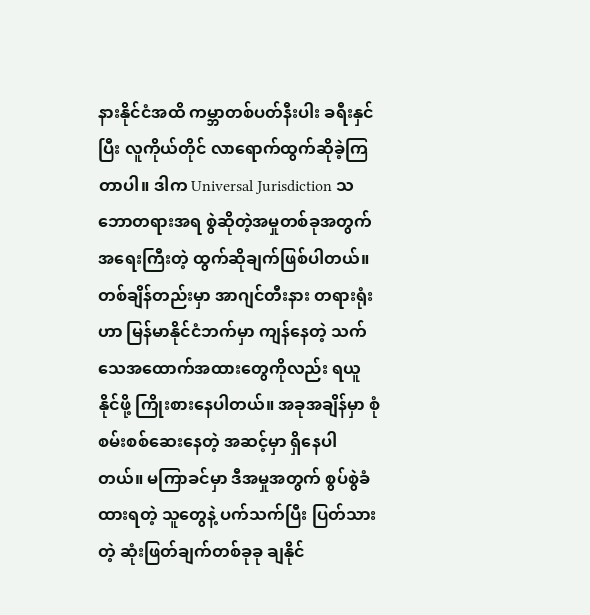နားနိုင်ငံအထိ ကမ္ဘာတစ်ပတ်နီးပါး ခရီးနှင်ပြီး လူကိုယ်တိုင် လာရောက်ထွက်ဆိုခဲ့ကြတာပါ။ ဒါက Universal Jurisdiction သဘောတရားအရ စွဲဆိုတဲ့အမှုတစ်ခုအတွက် အရေးကြီးတဲ့ ထွက်ဆိုချက်ဖြစ်ပါတယ်။ တစ်ချိန်တည်းမှာ အာဂျင်တီးနား တရားရုံးဟာ မြန်မာနိုင်ငံဘက်မှာ ကျန်နေတဲ့ သက်သေအထောက်အထားတွေကိုလည်း ရယူနိုင်ဖို့ ကြိုးစားနေပါတယ်။ အခုအချိန်မှာ စုံစမ်းစစ်ဆေးနေတဲ့ အဆင့်မှာ ရှိနေပါတယ်။ မကြာခင်မှာ ဒီအမှုအတွက် စွပ်စွဲခံထားရတဲ့ သူတွေနဲ့ ပက်သက်ပြီး ပြတ်သားတဲ့ ဆုံးဖြတ်ချက်တစ်ခုခု ချနိုင်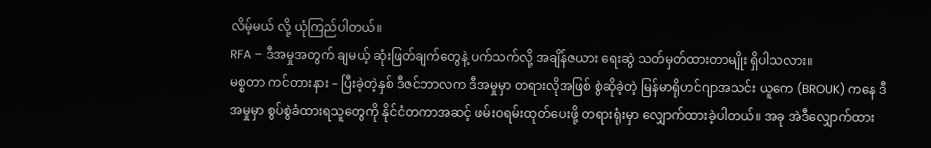လိမ့်မယ် လို့ ယုံကြည်ပါတယ်။
RFA – ဒီအမှုအတွက် ချမယ့် ဆုံးဖြတ်ချက်တွေနဲ့ ပက်သက်လို့ အချိန်ဇယား ရေးဆွဲ သတ်မှတ်ထားတာမျိုး ရှိပါသလား။
မစ္စတာ ကင်တားနား – ပြီးခဲ့တဲ့နှစ် ဒီဇင်ဘာလက ဒီအမှုမှာ တရားလိုအဖြစ် စွဲဆိုခဲ့တဲ့ မြန်မာရိုဟင်ဂျာအသင်း ယူကေ (BROUK) ကနေ ဒီအမှုမှာ စွပ်စွဲခံထားရသူတွေကို နိုင်ငံတကာအဆင့် ဖမ်းဝရမ်းထုတ်ပေးဖို့ တရားရုံးမှာ လျှောက်ထားခဲ့ပါတယ်။ အခု အဲဒီလျှောက်ထား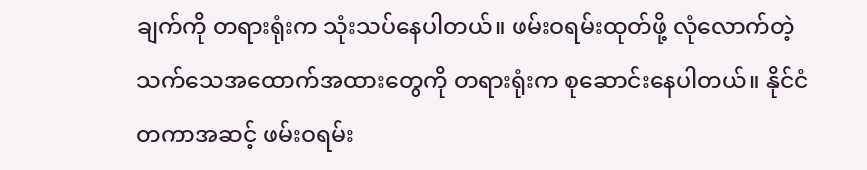ချက်ကို တရားရုံးက သုံးသပ်နေပါတယ်။ ဖမ်းဝရမ်းထုတ်ဖို့ လုံလောက်တဲ့ သက်သေအထောက်အထားတွေကို တရားရုံးက စုဆောင်းနေပါတယ်။ နိုင်ငံတကာအဆင့် ဖမ်းဝရမ်း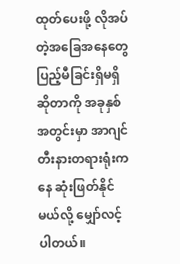ထုတ်ပေးဖို့ လိုအပ်တဲ့အခြေအနေတွေ ပြည့်မီခြင်းရှိမရှိ ဆိုတာကို အခုနှစ်အတွင်းမှာ အာဂျင်တီးနားတရားရုံးကနေ ဆုံးဖြတ်နိုင်မယ်လို့ မျှော်လင့်ပါတယ်။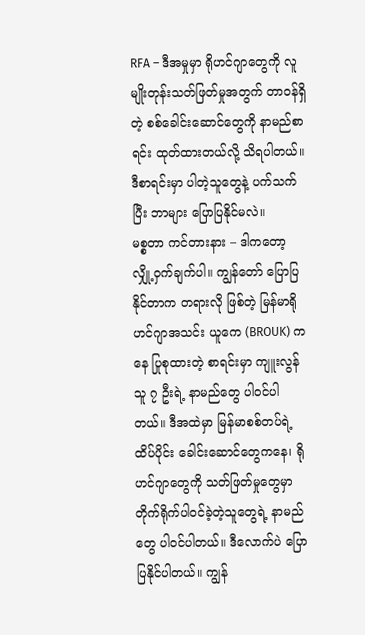RFA – ဒီအမှုမှာ ရိုဟင်ဂျာတွေကို လူမျိုးတုန်းသတ်ဖြတ်မှုအတွက် တာဝန်ရှိတဲ့ စစ်ခေါင်းဆောင်တွေကို နာမည်စာရင်း ထုတ်ထားတယ်လို့ သိရပါတယ်။ ဒီစာရင်းမှာ ပါတဲ့သူတွေနဲ့ ပက်သက်ပြီး ဘာများ ပြောပြနိုင်မလဲ။
မစ္စတာ ကင်တားနား – ဒါကတော့ လျှို့ဝှက်ချက်ပါ။ ကျွန်တော် ပြောပြနိုင်တာက တရားလို ဖြစ်တဲ့ မြန်မာရိုဟင်ဂျာအသင်း ယူကေ (BROUK) ကနေ ပြုစုထားတဲ့ စာရင်းမှာ ကျူးလွန်သူ ၇ ဦးရဲ့ နာမည်တွေ ပါဝင်ပါတယ်။ ဒီအထဲမှာ မြန်မာစစ်တပ်ရဲ့ ထိပ်ပိုင်း ခေါင်းဆောင်တွေကနေ၊ ရိုဟင်ဂျာတွေကို သတ်ဖြတ်မှုတွေမှာ တိုက်ရိုက်ပါဝင်ခဲ့တဲ့သူတွေရဲ့ နာမည်တွေ ပါဝင်ပါတယ်။ ဒီလောက်ပဲ ပြောပြနိုင်ပါတယ်။ ကျွန်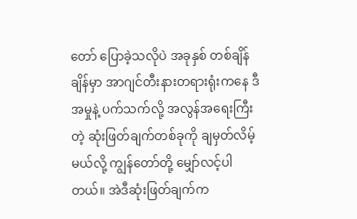တော် ပြောခဲ့သလိုပဲ အခုနှစ် တစ်ချိန်ချိန်မှာ အာဂျင်တီးနားတရားရုံးကနေ ဒီအမှုနဲ့ ပက်သက်လို့ အလွန်အရေးကြီးတဲ့ ဆုံးဖြတ်ချက်တစ်ခုကို ချမှတ်လိမ့်မယ်လို့ ကျွန်တော်တို့ မျှော်လင့်ပါတယ်။ အဲဒီဆုံးဖြတ်ချက်က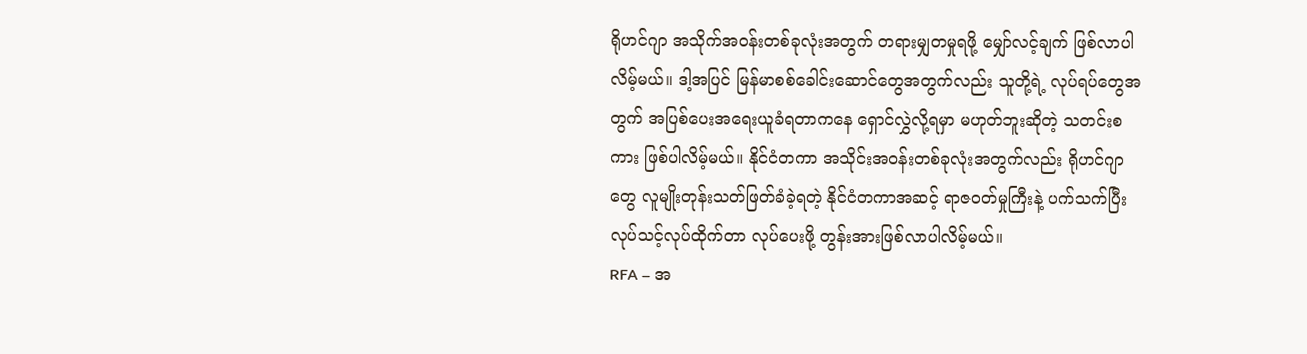ရိုဟင်ဂျာ အသိုက်အဝန်းတစ်ခုလုံးအတွက် တရားမျှတမှုရဖို့ မျှော်လင့်ချက် ဖြစ်လာပါလိမ့်မယ်။ ဒါ့အပြင် မြန်မာစစ်ခေါင်းဆောင်တွေအတွက်လည်း သူတို့ရဲ့ လုပ်ရပ်တွေအတွက် အပြစ်ပေးအရေးယူခံရတာကနေ ရှောင်လွှဲလို့ရမှာ မဟုတ်ဘူးဆိုတဲ့ သတင်းစကား ဖြစ်ပါလိမ့်မယ်။ နိုင်ငံတကာ အသိုင်းအဝန်းတစ်ခုလုံးအတွက်လည်း ရိုဟင်ဂျာတွေ လူမျိုးတုန်းသတ်ဖြတ်ခံခဲ့ရတဲ့ နိုင်ငံတကာအဆင့် ရာဇဝတ်မှုကြီးနဲ့ ပက်သက်ပြီး လုပ်သင့်လုပ်ထိုက်တာ လုပ်ပေးဖို့ တွန်းအားဖြစ်လာပါလိမ့်မယ်။
RFA – အ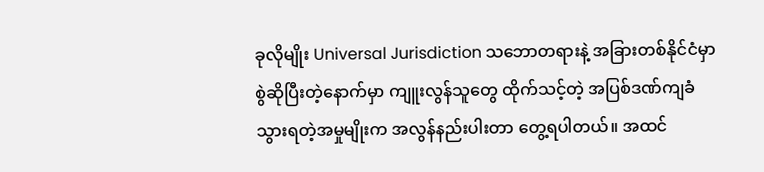ခုလိုမျိုး Universal Jurisdiction သဘောတရားနဲ့ အခြားတစ်နိုင်ငံမှာ စွဲဆိုပြီးတဲ့နောက်မှာ ကျူးလွန်သူတွေ ထိုက်သင့်တဲ့ အပြစ်ဒဏ်ကျခံသွားရတဲ့အမှုမျိုးက အလွန်နည်းပါးတာ တွေ့ရပါတယ်။ အထင်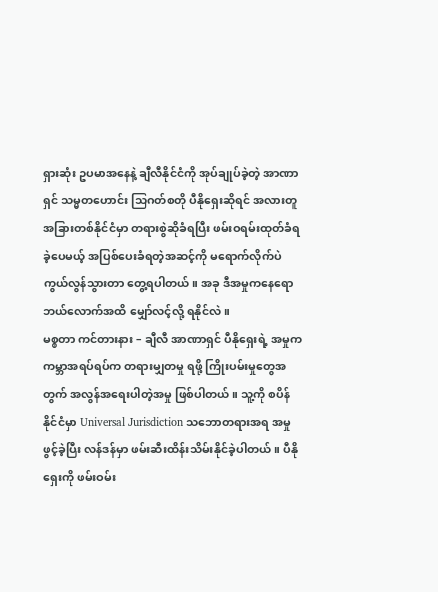ရှားဆုံး ဥပမာအနေနဲ့ ချီလီနိုင်ငံကို အုပ်ချုပ်ခဲ့တဲ့ အာဏာရှင် သမ္မတဟောင်း သြဂတ်စတို ပီနိုရှေးဆိုရင် အလားတူ အခြားတစ်နိုင်ငံမှာ တရားစွဲဆိုခံရပြီး ဖမ်းဝရမ်းထုတ်ခံရခဲ့ပေမယ့် အပြစ်ပေးခံရတဲ့အဆင့်ကို မရောက်လိုက်ပဲ ကွယ်လွန်သွားတာ တွေ့ရပါတယ်။ အခု ဒီအမှုကနေရော ဘယ်လောက်အထိ မျှော်လင့်လို့ ရနိုင်လဲ။
မစ္စတာ ကင်တားနား – ချီလီ အာဏာရှင် ပီနိုရှေးရဲ့ အမှုက ကမ္ဘာအရပ်ရပ်က တရားမျှတမှု ရဖို့ ကြိုးပမ်းမှုတွေအတွက် အလွန်အရေးပါတဲ့အမှု ဖြစ်ပါတယ်။ သူ့ကို စပိန်နိုင်ငံမှာ Universal Jurisdiction သဘောတရားအရ အမှုဖွင့်ခဲ့ပြီး လန်ဒန်မှာ ဖမ်းဆီးထိန်းသိမ်းနိုင်ခဲ့ပါတယ်။ ပီနိုရှေးကို ဖမ်းဝမ်း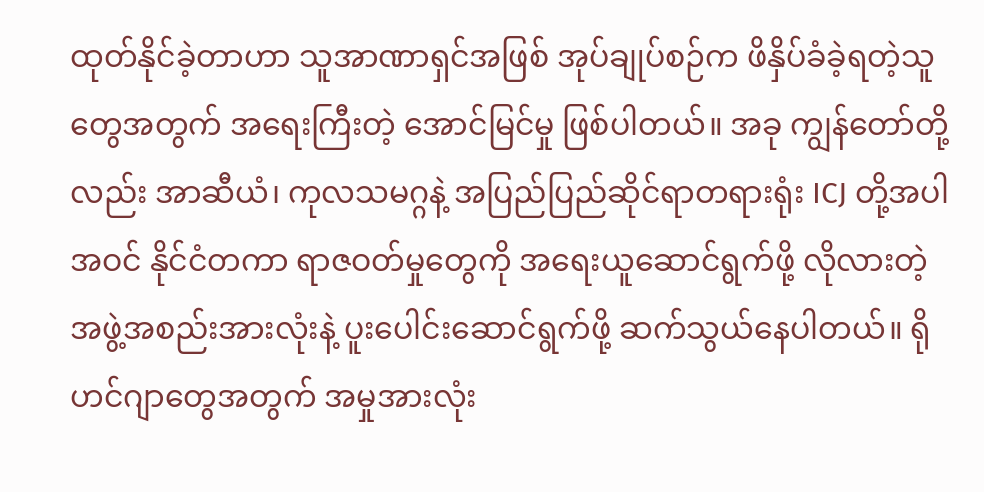ထုတ်နိုင်ခဲ့တာဟာ သူအာဏာရှင်အဖြစ် အုပ်ချုပ်စဉ်က ဖိနှိပ်ခံခဲ့ရတဲ့သူတွေအတွက် အရေးကြီးတဲ့ အောင်မြင်မှု ဖြစ်ပါတယ်။ အခု ကျွန်တော်တို့လည်း အာဆီယံ၊ ကုလသမဂ္ဂနဲ့ အပြည်ပြည်ဆိုင်ရာတရားရုံး ICJ တို့အပါအဝင် နိုင်ငံတကာ ရာဇဝတ်မှုတွေကို အရေးယူဆောင်ရွက်ဖို့ လိုလားတဲ့ အဖွဲ့အစည်းအားလုံးနဲ့ ပူးပေါင်းဆောင်ရွက်ဖို့ ဆက်သွယ်နေပါတယ်။ ရိုဟင်ဂျာတွေအတွက် အမှုအားလုံး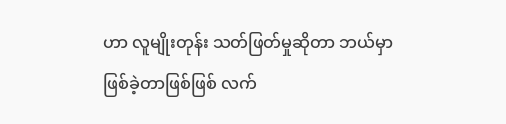ဟာ လူမျိုးတုန်း သတ်ဖြတ်မှုဆိုတာ ဘယ်မှာ ဖြစ်ခဲ့တာဖြစ်ဖြစ် လက်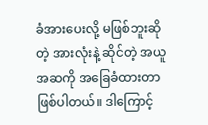ခံအားပေးလို့ မဖြစ်ဘူးဆိုတဲ့ အားလုံးနဲ့ ဆိုင်တဲ့ အယူအဆကို အခြေခံထားတာ ဖြစ်ပါတယ်။ ဒါကြောင့်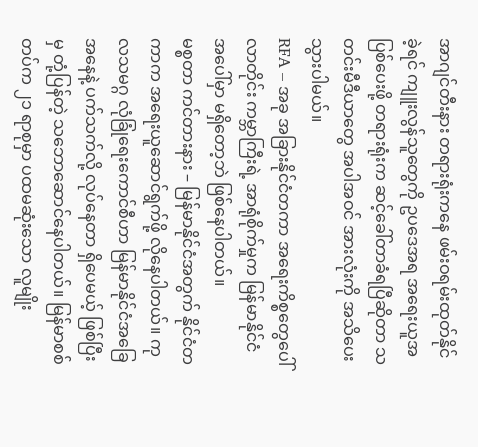အာဂျင်တီးနား တရားရုံးကနေ ဖမ်းဝရမ်းထုတ်နိုင်ခဲ့ရင် ကျူးလွန်သူတွေကို ဥပဒေအရ အရေးယူအပြစ်ပေးဖို့ တရားရုံးက ဆင့်ခေါ်တာခံရပြီဆိုတာ သတင်းမီဒီယာတွေ အပါအဝင် အားလုံးကို အသိပေးသွားပါမယ်။
RFA – အခု အခြားနိုင်ငံတကာ အရေးကိစ္စတွေပေါ်လာတိုင်း ကမ္ဘာကြီးရဲ့ အာရုံစိုက်မှုက မြန်မာနိုင်ငံအပေါ်မှာ မရှိတော့ဘဲ ဖြစ်နေပါတယ်။
မစ္စတာ ကင်တားနား – မြန်မာနိုင်ငံအတွက် နိုင်ငံတကာက အရေးယူဆောင်ရွက်ဖို့ လိုနေပါတယ်။ ကုလသမဂ္ဂ လုံခြုံရေးကောင်စီဟာ မြန်မာနိုင်ငံအခြေအနေနဲ့ ပက်သက်လို့ လုပ်နေတာ ရှိပေမယ့် ဖြစ်ပြီးမှ တုံ့ပြန်တဲ့ သဘောဆောင်နေပါတယ်။ မြန်မာစစ်တပ်က ၂၁ ရာစုမှာ ပထမဆုံးသော လူမျိုး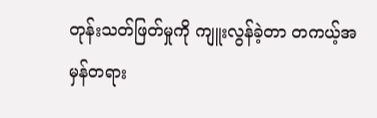တုန်းသတ်ဖြတ်မှုကို ကျူးလွန်ခဲ့တာ တကယ့်အမှန်တရား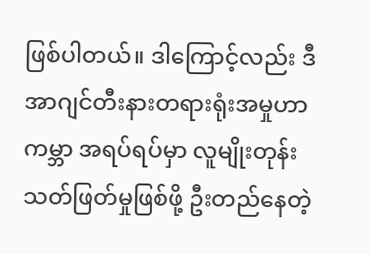ဖြစ်ပါတယ်။ ဒါကြောင့်လည်း ဒီအာဂျင်တီးနားတရားရုံးအမှုဟာ ကမ္ဘာ အရပ်ရပ်မှာ လူမျိုးတုန်းသတ်ဖြတ်မှုဖြစ်ဖို့ ဦးတည်နေတဲ့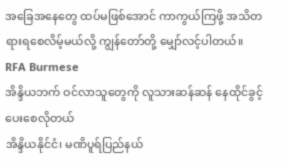အခြေအနေတွေ ထပ်မဖြစ်အောင် ကာကွယ်ကြဖို့ အသိတရားရစေလိမ့်မယ်လို့ ကျွန်တော်တို့ မျှော်လင့်ပါတယ်။
RFA Burmese
အိန္ဒိယဘက် ဝင်လာသူတွေကို လူသားဆန်ဆန် နေထိုင်ခွင့်ပေးစေလိုတယ်
အိန္ဒိယနိုင်ငံ၊ မဏိပူရ်ပြည်နယ်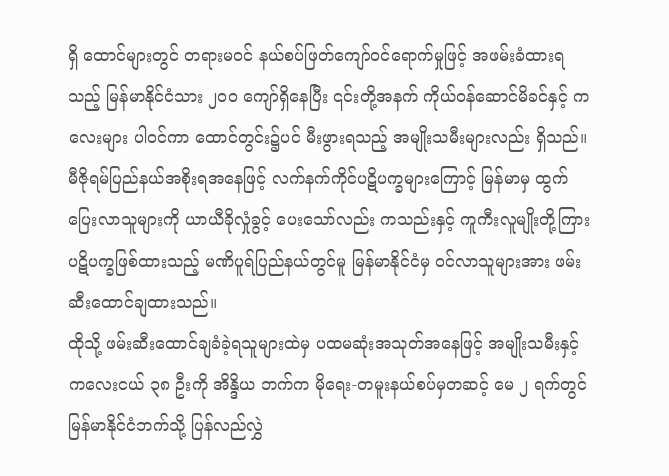ရှိ ထောင်များတွင် တရားမဝင် နယ်စပ်ဖြတ်ကျော်ဝင်ရောက်မှုဖြင့် အဖမ်းခံထားရသည့် မြန်မာနိုင်ငံသား ၂၀၀ ကျော်ရှိနေပြီး ၎င်းတို့အနက် ကိုယ်ဝန်ဆောင်မိခင်နှင့် ကလေးများ ပါဝင်ကာ ထောင်တွင်း၌ပင် မီးဖွားရသည့် အမျိုးသမီးများလည်း ရှိသည်။
မီဇိုရမ်ပြည်နယ်အစိုးရအနေဖြင့် လက်နက်ကိုင်ပဋိပက္ခများကြောင့် မြန်မာမှ ထွက်ပြေးလာသူများကို ယာယီခိုလှုံခွင့် ပေးသော်လည်း ကသည်းနှင့် ကူကီးလူမျိုးတို့ကြား ပဋိပက္ခဖြစ်ထားသည့် မဏိပူရ်ပြည်နယ်တွင်မူ မြန်မာနိုင်ငံမှ ဝင်လာသူများအား ဖမ်းဆီးထောင်ချထားသည်။
ထိုသို့ ဖမ်းဆီးထောင်ချခံခဲ့ရသူများထဲမှ ပထမဆုံးအသုတ်အနေဖြင့် အမျိုးသမီးနှင့် ကလေးငယ် ၃၈ ဦးကို အိန္ဒိယ ဘက်က မိုရေး-တမူးနယ်စပ်မှတဆင့် မေ ၂ ရက်တွင် မြန်မာနိုင်ငံဘက်သို့ ပြန်လည်လွှဲ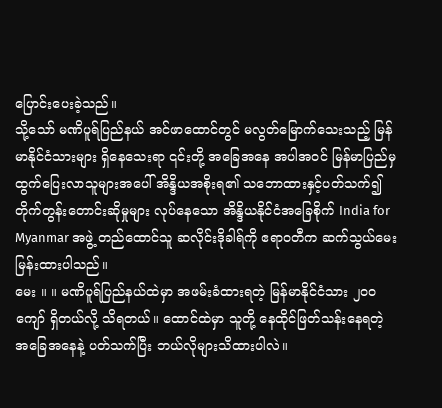ပြောင်းပေးခဲ့သည်။
သို့သော် မဏိပူရ်ပြည်နယ် အင်ဖာထောင်တွင် မလွတ်မြောက်သေးသည့် မြန်မာနိုင်ငံသားများ ရှိနေသေးရာ ၎င်းတို့ အခြေအနေ အပါအဝင် မြန်မာပြည်မှ ထွက်ပြေးလာသူများအပေါ် အိန္ဒိယအစိုးရ၏ သဘောထားနှင့်ပတ်သက်၍ တိုက်တွန်းတောင်းဆိုမှုများ လုပ်နေသော အိန္ဒိယနိုင်ငံအခြေစိုက် India for Myanmar အဖွဲ့ တည်ထောင်သူ ဆလိုင်းဒိုခါရ်ကို ဧရာဝတီက ဆက်သွယ်မေးမြန်းထားပါသည်။
မေး ။ ။ မဏိပူရ်ပြည်နယ်ထဲမှာ အဖမ်းခံထားရတဲ့ မြန်မာနိုင်ငံသား ၂၀၀ ကျော် ရှိတယ်လို့ သိရတယ်။ ထောင်ထဲမှာ သူတို့ နေထိုင်ဖြတ်သန်းနေရတဲ့ အခြေအနေနဲ့ ပတ်သက်ပြီး ဘယ်လိုများသိထားပါလဲ။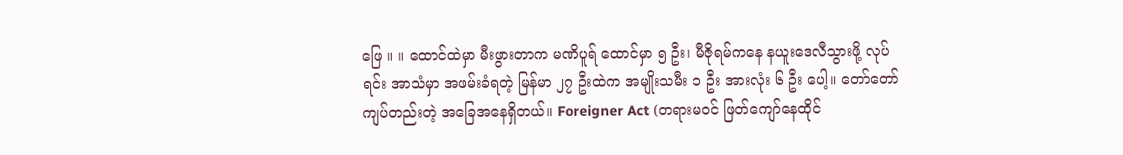ဖြေ ။ ။ ထောင်ထဲမှာ မီးဖွားတာက မဏိပူရ် ထောင်မှာ ၅ ဦး၊ မီဇိုရမ်ကနေ နယူးဒေလီသွားဖို့ လုပ်ရင်း အာသံမှာ အဖမ်းခံရတဲ့ မြန်မာ ၂၇ ဦးထဲက အမျိုးသမီး ၁ ဦး အားလုံး ၆ ဦး ပေါ့။ တော်တော်ကျပ်တည်းတဲ့ အခြေအနေရှိတယ်။ Foreigner Act (တရားမဝင် ဖြတ်ကျော်နေထိုင်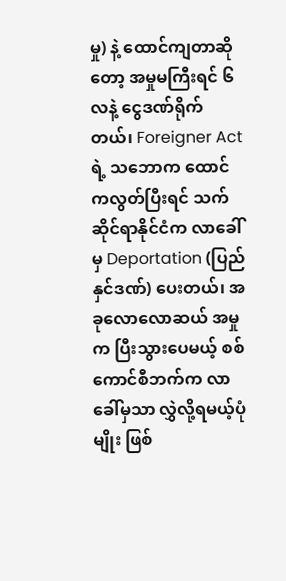မှု) နဲ့ ထောင်ကျတာဆိုတော့ အမှုမကြီးရင် ၆ လနဲ့ ငွေဒဏ်ရိုက်တယ်၊ Foreigner Act ရဲ့ သဘောက ထောင်ကလွတ်ပြီးရင် သက်ဆိုင်ရာနိုင်ငံက လာခေါ်မှ Deportation (ပြည်နှင်ဒဏ်) ပေးတယ်၊ အခုလောလောဆယ် အမှုက ပြီးသွားပေမယ့် စစ်ကောင်စီဘက်က လာခေါ်မှသာ လွှဲလို့ရမယ့်ပုံမျိုး ဖြစ်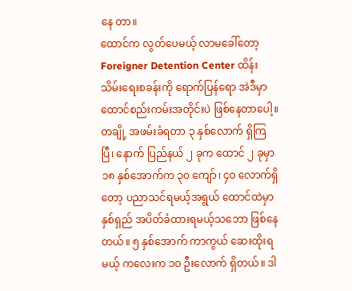နေ တာ။
ထောင်က လွတ်ပေမယ့် လာမခေါ်တော့ Foreigner Detention Center ထိန်းသိမ်းရေးစခန်းကို ရောက်ပြန်ရော အဲဒီမှာ ထောင်စည်းကမ်းအတိုင်းပဲ ဖြစ်နေတာပေါ့။ တချို့ အဖမ်းခံရတာ ၃ နှစ်လောက် ရှိကြပြီ၊ နောက် ပြည်နယ် ၂ ခုက ထောင် ၂ ခုမှာ ၁၈ နှစ်အောက်က ၃၀ ကျော်၊ ၄၀ လောက်ရှိတော့ ပညာသင်ရမယ့်အရွယ် ထောင်ထဲမှာ နှစ်ရှည် အပိတ်ခံထားရမယ့်သဘော ဖြစ်နေတယ်။ ၅ နှစ်အောက် ကာကွယ် ဆေးထိုးရမယ့် ကလေးက ၁၀ ဦးလောက် ရှိတယ်။ ဒါ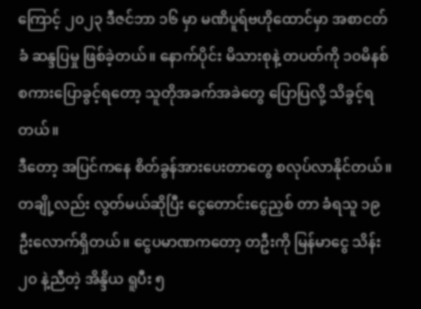ကြောင့် ၂၀၂၃ ဒီဇင်ဘာ ၁၆ မှာ မဏိပူရ်ဗဟိုထောင်မှာ အစာငတ်ခံ ဆန္ဒပြမှု ဖြစ်ခဲ့တယ်။ နောက်ပိုင်း မိသားစုနဲ့ တပတ်ကို ၁၀မိနစ် စကားပြောခွင့်ရတော့ သူတိုအခက်အခဲတွေ ပြောပြလို့ သိခွင့်ရတယ်။
ဒီတော့ အပြင်ကနေ စိတ်ခွန်အားပေးတာတွေ စလုပ်လာနိုင်တယ်။ တချို့လည်း လွတ်မယ်ဆိုပြီး ငွေတောင်းငွေညှစ် တာ ခံရသူ ၁၉ ဦးလောက်ရှိတယ်။ ငွေပမာဏကတော့ တဦးကို မြန်မာငွေ သိန်း ၂၀ နဲ့ညီတဲ့ အိန္ဒိယ ရူပီး ၅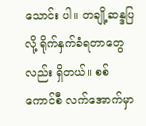သောင်း ပါ။ တချို့ဆန္ဒပြလို့ ရိုက်နှက်ခံရတာတွေလည်း ရှိတယ်။ စစ်ကောင်စီ လက်အောက်မှာ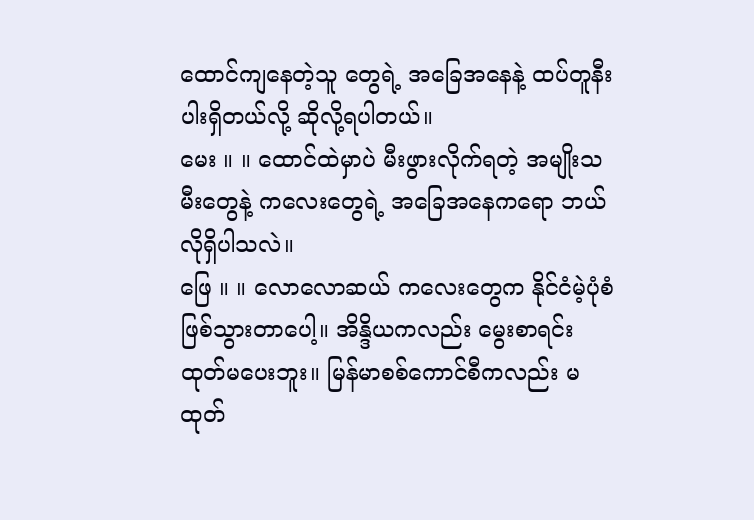ထောင်ကျနေတဲ့သူ တွေရဲ့ အခြေအနေနဲ့ ထပ်တူနီးပါးရှိတယ်လို့ ဆိုလို့ရပါတယ်။
မေး ။ ။ ထောင်ထဲမှာပဲ မီးဖွားလိုက်ရတဲ့ အမျိုးသမီးတွေနဲ့ ကလေးတွေရဲ့ အခြေအနေကရော ဘယ်လိုရှိပါသလဲ။
ဖြေ ။ ။ လောလောဆယ် ကလေးတွေက နိုင်ငံမဲ့ပုံစံ ဖြစ်သွားတာပေါ့။ အိန္ဒိယကလည်း မွေးစာရင်းထုတ်မပေးဘူး။ မြန်မာစစ်ကောင်စီကလည်း မထုတ်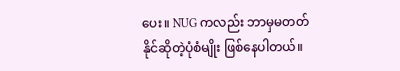ပေး။ NUG ကလည်း ဘာမှမတတ်နိုင်ဆိုတဲ့ပုံစံမျိုး ဖြစ်နေပါတယ်။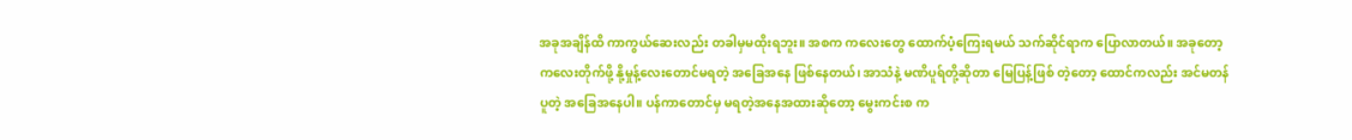အခုအချိန်ထိ ကာကွယ်ဆေးလည်း တခါမှမထိုးရဘူး။ အစက ကလေးတွေ ထောက်ပံ့ကြေးရမယ် သက်ဆိုင်ရာက ပြောလာတယ်။ အခုတော့ ကလေးတိုက်ဖို့ နို့မှုန့်လေးတောင်မရတဲ့ အခြေအနေ ဖြစ်နေတယ်၊ အာသံနဲ့ မဏိပူရ်တို့ဆိုတာ မြေပြန့်ဖြစ် တဲ့တော့ ထောင်ကလည်း အင်မတန်ပူတဲ့ အခြေအနေပါ။ ပန်ကာတောင်မှ မရတဲ့အနေအထားဆိုတော့ မွေးကင်းစ က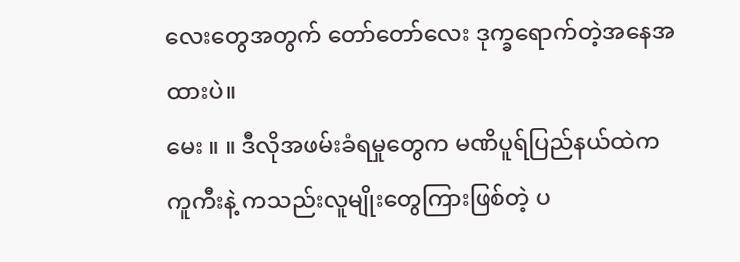လေးတွေအတွက် တော်တော်လေး ဒုက္ခရောက်တဲ့အနေအထားပဲ။
မေး ။ ။ ဒီလိုအဖမ်းခံရမှုတွေက မဏိပူရ်ပြည်နယ်ထဲက ကူကီးနဲ့ ကသည်းလူမျိုးတွေကြားဖြစ်တဲ့ ပ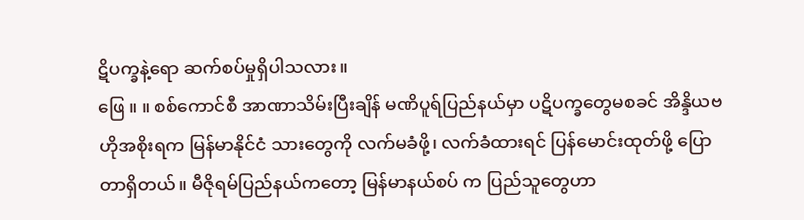ဋိပက္ခနဲ့ရော ဆက်စပ်မှုရှိပါသလား။
ဖြေ ။ ။ စစ်ကောင်စီ အာဏာသိမ်းပြီးချိန် မဏိပူရ်ပြည်နယ်မှာ ပဋိပက္ခတွေမစခင် အိန္ဒိယဗဟိုအစိုးရက မြန်မာနိုင်ငံ သားတွေကို လက်မခံဖို့၊ လက်ခံထားရင် ပြန်မောင်းထုတ်ဖို့ ပြောတာရှိတယ်။ မီဇိုရမ်ပြည်နယ်ကတော့ မြန်မာနယ်စပ် က ပြည်သူတွေဟာ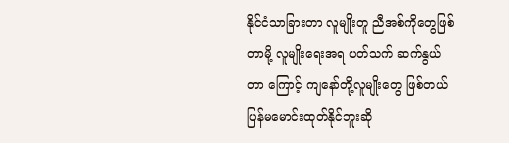နိုင်ငံသာခြားတာ လူမျိုးတူ ညီအစ်ကိုတွေဖြစ်တာမို့ လူမျိုးရေးအရ ပတ်သက် ဆက်နွယ်တာ ကြောင့် ကျနော်တို့လူမျိုးတွေ ဖြစ်တယ် ပြန်မမောင်းထုတ်နိုင်ဘူးဆို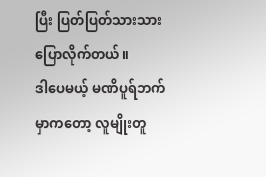ပြီး ပြတ်ပြတ်သားသား ပြောလိုက်တယ်။
ဒါပေမယ့် မဏိပူရ်ဘက်မှာကတော့ လူမျိုးတူ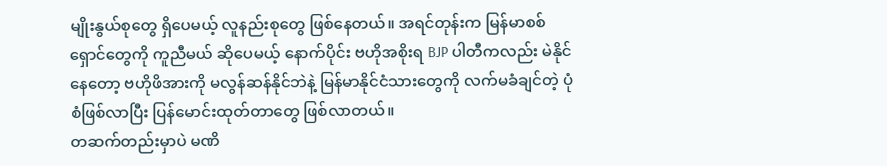မျိုးနွယ်စုတွေ ရှိပေမယ့် လူနည်းစုတွေ ဖြစ်နေတယ်။ အရင်တုန်းက မြန်မာစစ်ရှောင်တွေကို ကူညီမယ် ဆိုပေမယ့် နောက်ပိုင်း ဗဟိုအစိုးရ BJP ပါတီကလည်း မဲနိုင်နေတော့ ဗဟိုဖိအားကို မလွန်ဆန်နိုင်ဘဲနဲ့ မြန်မာနိုင်ငံသားတွေကို လက်မခံချင်တဲ့ ပုံစံဖြစ်လာပြီး ပြန်မောင်းထုတ်တာတွေ ဖြစ်လာတယ်။
တဆက်တည်းမှာပဲ မဏိ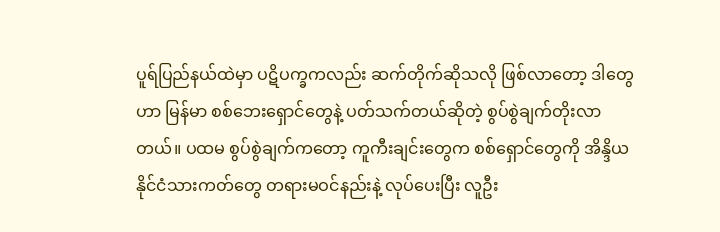ပူရ်ပြည်နယ်ထဲမှာ ပဋိပက္ခကလည်း ဆက်တိုက်ဆိုသလို ဖြစ်လာတော့ ဒါတွေဟာ မြန်မာ စစ်ဘေးရှောင်တွေနဲ့ ပတ်သက်တယ်ဆိုတဲ့ စွပ်စွဲချက်တိုးလာတယ်။ ပထမ စွပ်စွဲချက်ကတော့ ကူကီးချင်းတွေက စစ်ရှောင်တွေကို အိန္ဒိယနိုင်ငံသားကတ်တွေ တရားမဝင်နည်းနဲ့ လုပ်ပေးပြီး လူဦး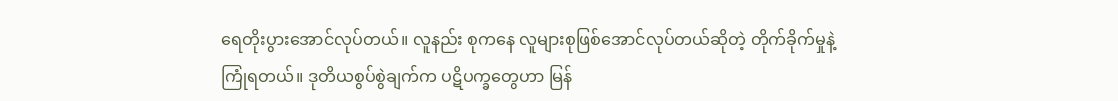ရေတိုးပွားအောင်လုပ်တယ်။ လူနည်း စုကနေ လူများစုဖြစ်အောင်လုပ်တယ်ဆိုတဲ့ တိုက်ခိုက်မှုနဲ့ ကြုံရတယ်။ ဒုတိယစွပ်စွဲချက်က ပဋိပက္ခတွေဟာ မြန်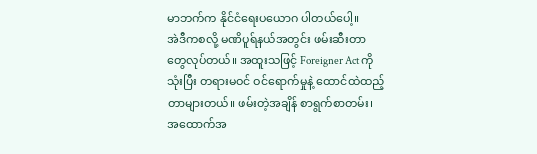မာဘက်က နိုင်ငံရေးပယောဂ ပါတယ်ပေါ့။
အဲဒီကစလို့ မဏိပူရ်နယ်အတွင်း ဖမ်းဆီးတာတွေလုပ်တယ်။ အထူးသဖြင့် Foreigner Act ကို သုံးပြီး တရားမဝင် ဝင်ရောက်မှုနဲ့ ထောင်ထဲထည့်တာများတယ်။ ဖမ်းတဲ့အချိန် စာရွက်စာတမ်း၊ အထောက်အ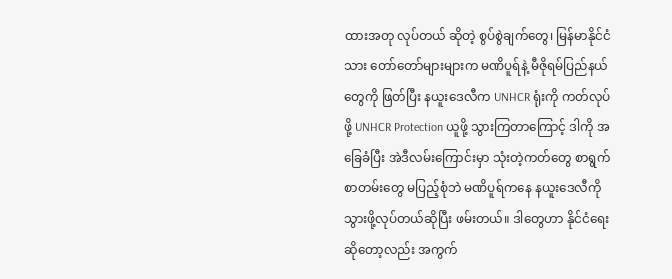ထားအတု လုပ်တယ် ဆိုတဲ့ စွပ်စွဲချက်တွေ၊ မြန်မာနိုင်ငံသား တော်တော်များများက မဏိပူရ်နဲ့ မီဇိုရမ်ပြည်နယ်တွေကို ဖြတ်ပြီး နယူးဒေလီက UNHCR ရုံးကို ကတ်လုပ်ဖို့ UNHCR Protection ယူဖို့ သွားကြတာကြောင့် ဒါကို အခြေခံပြီး အဲဒီလမ်းကြောင်းမှာ သုံးတဲ့ကတ်တွေ စာရွက်စာတမ်းတွေ မပြည့်စုံဘဲ မဏိပူရ်ကနေ နယူးဒေလီကို သွားဖို့လုပ်တယ်ဆိုပြီး ဖမ်းတယ်။ ဒါတွေဟာ နိုင်ငံရေးဆိုတော့လည်း အကွက်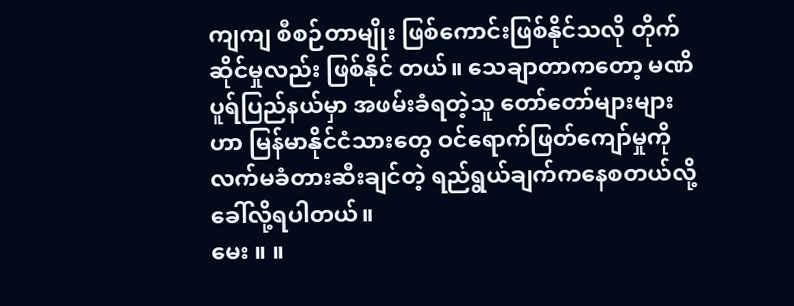ကျကျ စီစဉ်တာမျိုး ဖြစ်ကောင်းဖြစ်နိုင်သလို တိုက်ဆိုင်မှုလည်း ဖြစ်နိုင် တယ်။ သေချာတာကတော့ မဏိပူရ်ပြည်နယ်မှာ အဖမ်းခံရတဲ့သူ တော်တော်များများဟာ မြန်မာနိုင်ငံသားတွေ ဝင်ရောက်ဖြတ်ကျော်မှုကို လက်မခံတားဆီးချင်တဲ့ ရည်ရွယ်ချက်ကနေစတယ်လို့ ခေါ်လို့ရပါတယ်။
မေး ။ ။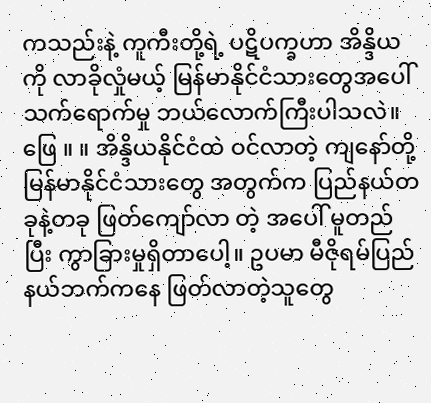ကသည်းနဲ့ ကူကီးတို့ရဲ့ ပဋိပက္ခဟာ အိန္ဒိယကို လာခိုလှုံမယ့် မြန်မာနိုင်ငံသားတွေအပေါ် သက်ရောက်မှု ဘယ်လောက်ကြီးပါသလဲ။
ဖြေ ။ ။ အိန္ဒိယနိုင်ငံထဲ ဝင်လာတဲ့ ကျနော်တို့ မြန်မာနိုင်ငံသားတွေ အတွက်က ပြည်နယ်တခုနဲ့တခု ဖြတ်ကျော်လာ တဲ့ အပေါ် မူတည်ပြီး ကွာခြားမှုရှိတာပေါ့။ ဥပမာ မီဇိုရမ်ပြည်နယ်ဘက်ကနေ ဖြတ်လာတဲ့သူတွေ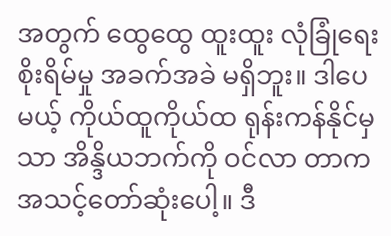အတွက် ထွေထွေ ထူးထူး လုံခြုံရေး စိုးရိမ်မှု အခက်အခဲ မရှိဘူး။ ဒါပေမယ့် ကိုယ်ထူကိုယ်ထ ရုန်းကန်နိုင်မှသာ အိန္ဒိယဘက်ကို ဝင်လာ တာက အသင့်တော်ဆုံးပေါ့။ ဒီ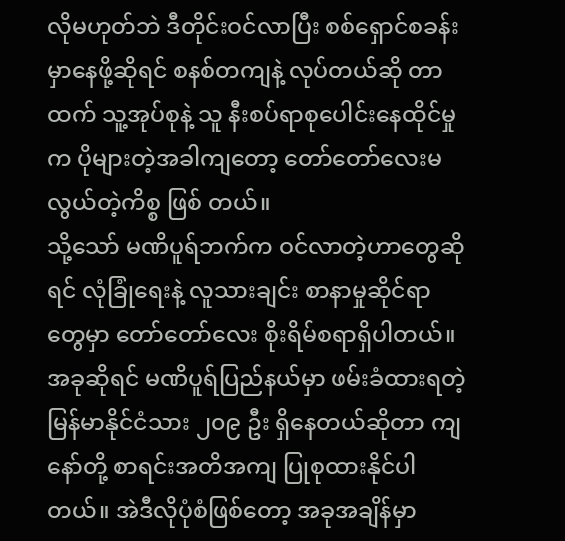လိုမဟုတ်ဘဲ ဒီတိုင်းဝင်လာပြီး စစ်ရှောင်စခန်းမှာနေဖို့ဆိုရင် စနစ်တကျနဲ့ လုပ်တယ်ဆို တာထက် သူ့အုပ်စုနဲ့ သူ နီးစပ်ရာစုပေါင်းနေထိုင်မှုက ပိုများတဲ့အခါကျတော့ တော်တော်လေးမလွယ်တဲ့ကိစ္စ ဖြစ် တယ်။
သို့သော် မဏိပူရ်ဘက်က ဝင်လာတဲ့ဟာတွေဆိုရင် လုံခြုံရေးနဲ့ လူသားချင်း စာနာမှုဆိုင်ရာတွေမှာ တော်တော်လေး စိုးရိမ်စရာရှိပါတယ်။ အခုဆိုရင် မဏိပူရ်ပြည်နယ်မှာ ဖမ်းခံထားရတဲ့ မြန်မာနိုင်ငံသား ၂၀၉ ဦး ရှိနေတယ်ဆိုတာ ကျနော်တို့ စာရင်းအတိအကျ ပြုစုထားနိုင်ပါတယ်။ အဲဒီလိုပုံစံဖြစ်တော့ အခုအချိန်မှာ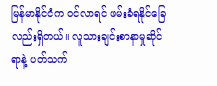မြန်မာနိုင်ငံက ဝင်လာရင် ဖမ်းခံရနိုင်ခြေလည်းရှိတယ်။ လူသားချင်းစာနာမှုဆိုင်ရာနဲ့ ပတ်သက်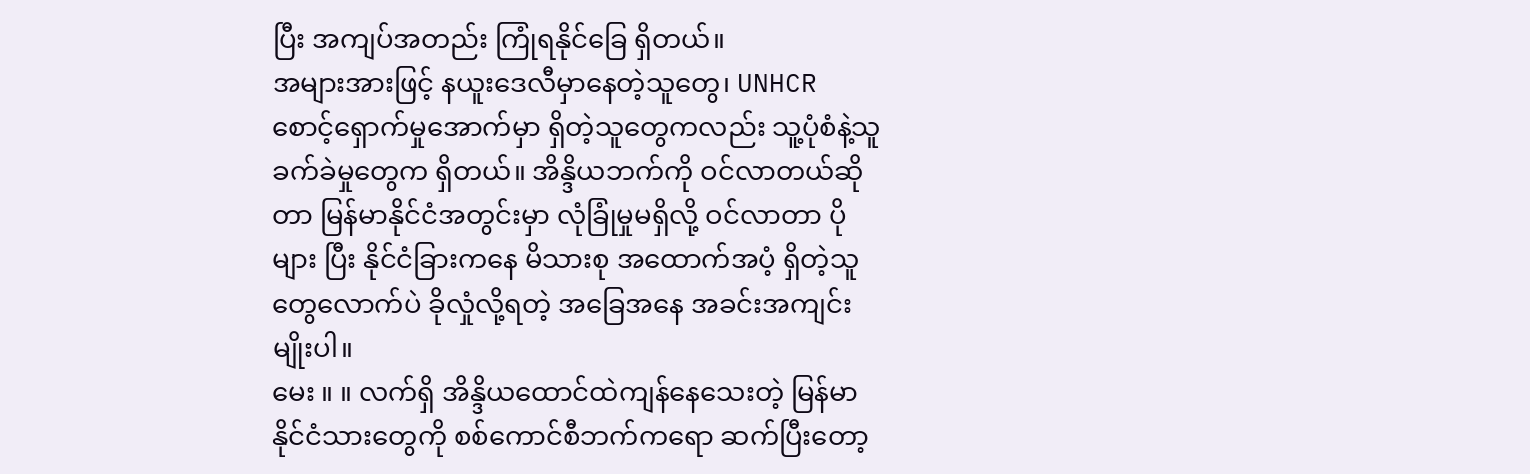ပြီး အကျပ်အတည်း ကြုံရနိုင်ခြေ ရှိတယ်။
အများအားဖြင့် နယူးဒေလီမှာနေတဲ့သူတွေ၊ UNHCR စောင့်ရှောက်မှုအောက်မှာ ရှိတဲ့သူတွေကလည်း သူ့ပုံစံနဲ့သူ ခက်ခဲမှုတွေက ရှိတယ်။ အိန္ဒိယဘက်ကို ဝင်လာတယ်ဆိုတာ မြန်မာနိုင်ငံအတွင်းမှာ လုံခြုံမှုမရှိလို့ ဝင်လာတာ ပိုများ ပြီး နိုင်ငံခြားကနေ မိသားစု အထောက်အပံ့ ရှိတဲ့သူတွေလောက်ပဲ ခိုလှုံလို့ရတဲ့ အခြေအနေ အခင်းအကျင်းမျိုးပါ။
မေး ။ ။ လက်ရှိ အိန္ဒိယထောင်ထဲကျန်နေသေးတဲ့ မြန်မာနိုင်ငံသားတွေကို စစ်ကောင်စီဘက်ကရော ဆက်ပြီးတော့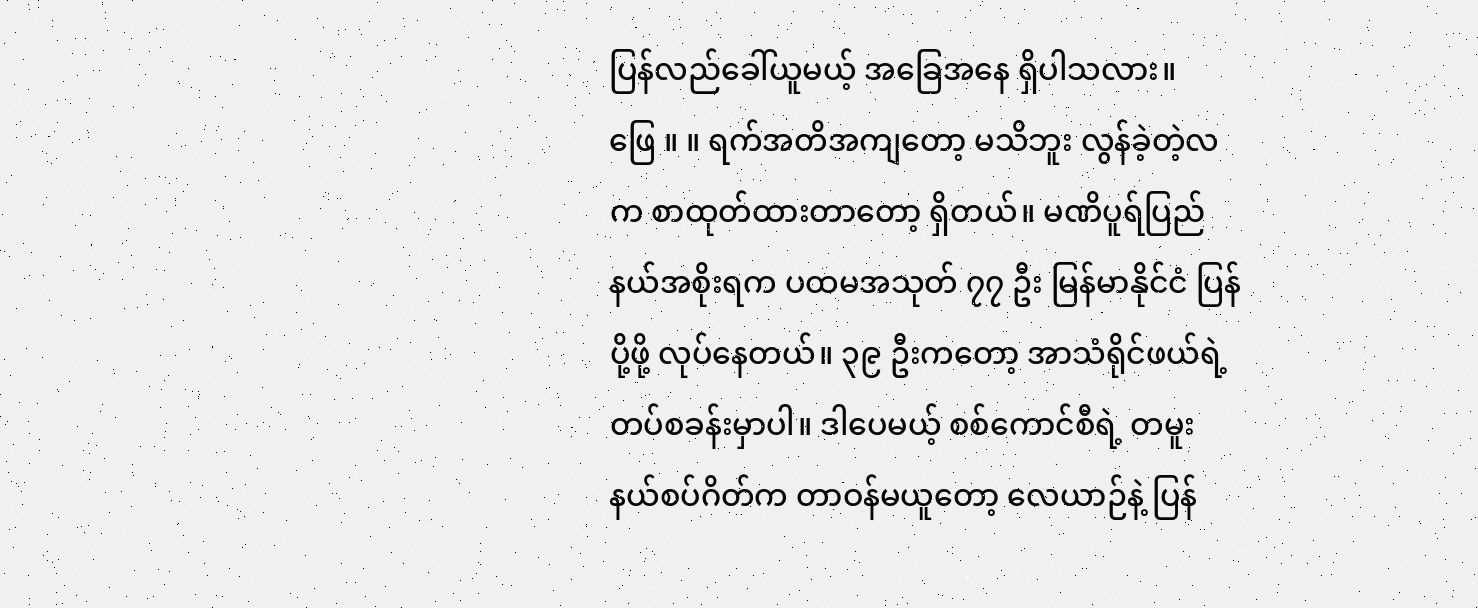ပြန်လည်ခေါ်ယူမယ့် အခြေအနေ ရှိပါသလား။
ဖြေ ။ ။ ရက်အတိအကျတော့ မသိဘူး လွန်ခဲ့တဲ့လက စာထုတ်ထားတာတော့ ရှိတယ်။ မဏိပူရ်ပြည်နယ်အစိုးရက ပထမအသုတ် ၇၇ ဦး မြန်မာနိုင်ငံ ပြန်ပို့ဖို့ လုပ်နေတယ်။ ၃၉ ဦးကတော့ အာသံရိုင်ဖယ်ရဲ့ တပ်စခန်းမှာပါ။ ဒါပေမယ့် စစ်ကောင်စီရဲ့ တမူးနယ်စပ်ဂိတ်က တာဝန်မယူတော့ လေယာဉ်နဲ့ ပြန်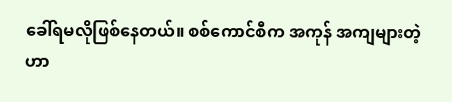ခေါ်ရမလိုဖြစ်နေတယ်။ စစ်ကောင်စီက အကုန် အကျများတဲ့ဟာ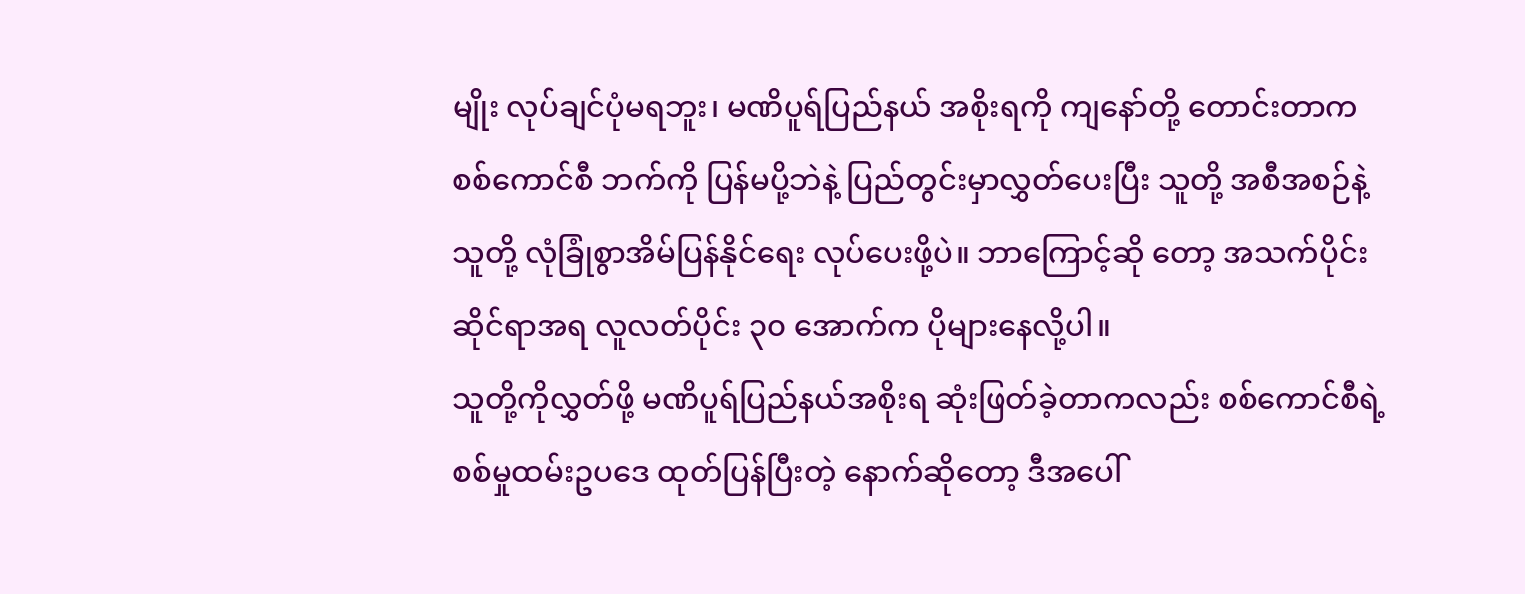မျိုး လုပ်ချင်ပုံမရဘူး၊ မဏိပူရ်ပြည်နယ် အစိုးရကို ကျနော်တို့ တောင်းတာက စစ်ကောင်စီ ဘက်ကို ပြန်မပို့ဘဲနဲ့ ပြည်တွင်းမှာလွှတ်ပေးပြီး သူတို့ အစီအစဉ်နဲ့ သူတို့ လုံခြုံစွာအိမ်ပြန်နိုင်ရေး လုပ်ပေးဖို့ပဲ။ ဘာကြောင့်ဆို တော့ အသက်ပိုင်းဆိုင်ရာအရ လူလတ်ပိုင်း ၃၀ အောက်က ပိုများနေလို့ပါ။
သူတို့ကိုလွှတ်ဖို့ မဏိပူရ်ပြည်နယ်အစိုးရ ဆုံးဖြတ်ခဲ့တာကလည်း စစ်ကောင်စီရဲ့ စစ်မှုထမ်းဥပဒေ ထုတ်ပြန်ပြီးတဲ့ နောက်ဆိုတော့ ဒီအပေါ်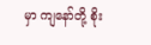မှာ ကျနော်တို့ စိုး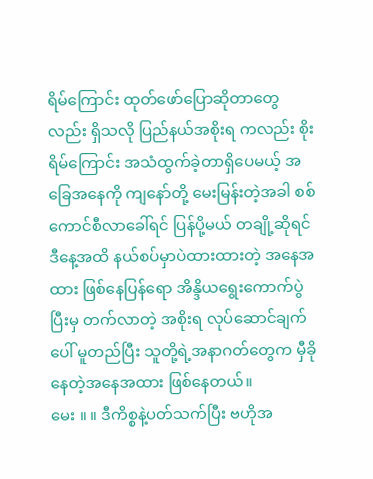ရိမ်ကြောင်း ထုတ်ဖော်ပြောဆိုတာတွေလည်း ရှိသလို ပြည်နယ်အစိုးရ ကလည်း စိုးရိမ်ကြောင်း အသံထွက်ခဲ့တာရှိပေမယ့် အခြေအနေကို ကျနော်တို့ မေးမြန်းတဲ့အခါ စစ်ကောင်စီလာခေါ်ရင် ပြန်ပို့မယ် တချို့ဆိုရင် ဒီနေ့အထိ နယ်စပ်မှာပဲထားထားတဲ့ အနေအထား ဖြစ်နေပြန်ရော အိန္ဒိယရွေးကောက်ပွဲပြီးမှ တက်လာတဲ့ အစိုးရ လုပ်ဆောင်ချက်ပေါ် မူတည်ပြီး သူတို့ရဲ့အနာဂတ်တွေက မှီခိုနေတဲ့အနေအထား ဖြစ်နေတယ်။
မေး ။ ။ ဒီကိစ္စနဲ့ပတ်သက်ပြီး ဗဟိုအ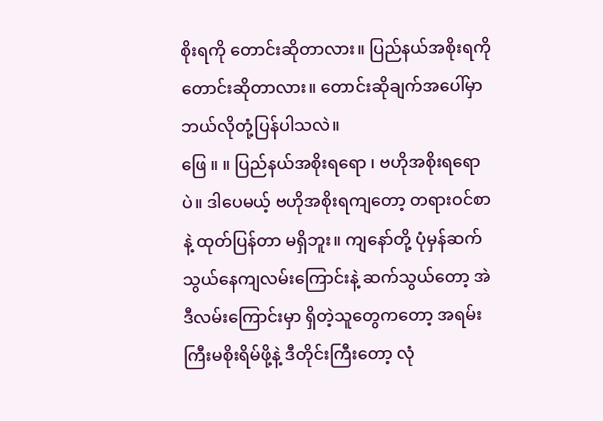စိုးရကို တောင်းဆိုတာလား။ ပြည်နယ်အစိုးရကို တောင်းဆိုတာလား။ တောင်းဆိုချက်အပေါ်မှာ ဘယ်လိုတုံ့ပြန်ပါသလဲ။
ဖြေ ။ ။ ပြည်နယ်အစိုးရရော ၊ ဗဟိုအစိုးရရောပဲ။ ဒါပေမယ့် ဗဟိုအစိုးရကျတော့ တရားဝင်စာနဲ့ ထုတ်ပြန်တာ မရှိဘူး။ ကျနော်တို့ ပုံမှန်ဆက်သွယ်နေကျလမ်းကြောင်းနဲ့ ဆက်သွယ်တော့ အဲဒီလမ်းကြောင်းမှာ ရှိတဲ့သူတွေကတော့ အရမ်းကြီးမစိုးရိမ်ဖို့နဲ့ ဒီတိုင်းကြီးတော့ လုံ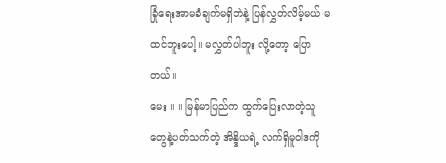ခြုံရေးအာမခံချက်မရှိဘဲနဲ့ ပြန်လွှတ်လိမ့်မယ် မထင်ဘူးပေါ့။ မလွှတ်ပါဘူး လို့တော့ ပြောတယ်။
မေး ။ ။ မြန်မာပြည်က ထွက်ပြေးလာတဲ့သူတွေနဲ့ပတ်သက်တဲ့ အိန္ဒိယရဲ့ လက်ရှိမူဝါဒကို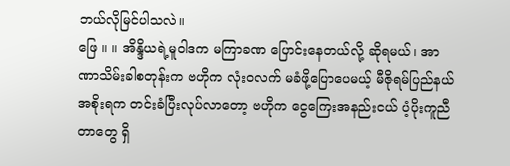ဘယ်လိုမြင်ပါသလဲ။
ဖြေ ။ ။ အိန္ဒိယရဲ့မူဝါဒက မကြာခဏ ပြောင်းနေတယ်လို့ ဆိုရမယ်၊ အာဏာသိမ်းခါစတုန်းက ဗဟိုက လုံးဝလက် မခံဖို့ပြောပေမယ့် မီဇိုရမ်ပြည်နယ်အစိုးရက တင်းခံပြီးလုပ်လာတော့ ဗဟိုက ငွေကြေးအနည်းငယ် ပံ့ပိုးကူညီတာတွေ ရှိ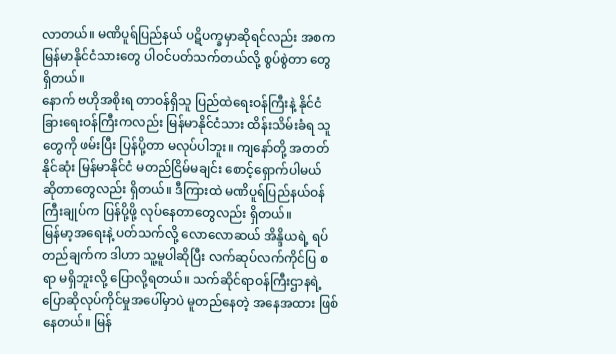လာတယ်။ မဏိပူရ်ပြည်နယ် ပဋိပက္ခမှာဆိုရင်လည်း အစက မြန်မာနိုင်ငံသားတွေ ပါဝင်ပတ်သက်တယ်လို့ စွပ်စွဲတာ တွေ ရှိတယ်။
နောက် ဗဟိုအစိုးရ တာဝန်ရှိသူ ပြည်ထဲရေးဝန်ကြီးနဲ့ နိုင်ငံခြားရေးဝန်ကြီးကလည်း မြန်မာနိုင်ငံသား ထိန်းသိမ်းခံရ သူတွေကို ဖမ်းပြီး ပြန်ပို့တာ မလုပ်ပါဘူး။ ကျနော်တို့ အတတ်နိုင်ဆုံး မြန်မာနိုင်ငံ မတည်ငြိမ်မချင်း စောင့်ရှောက်ပါမယ် ဆိုတာတွေလည်း ရှိတယ်။ ဒီကြားထဲ မဏိပူရ်ပြည်နယ်ဝန်ကြီးချုပ်က ပြန်ပို့ဖို့ လုပ်နေတာတွေလည်း ရှိတယ်။
မြန်မာ့အရေးနဲ့ ပတ်သက်လို့ လောလောဆယ် အိန္ဒိယရဲ့ ရပ်တည်ချက်က ဒါဟာ သူ့မူပါဆိုပြီး လက်ဆုပ်လက်ကိုင်ပြ စရာ မရှိဘူးလို့ ပြောလို့ရတယ်။ သက်ဆိုင်ရာဝန်ကြီးဌာနရဲ့ ပြောဆိုလုပ်ကိုင်မှုအပေါ်မှာပဲ မူတည်နေတဲ့ အနေအထား ဖြစ်နေတယ်။ မြန်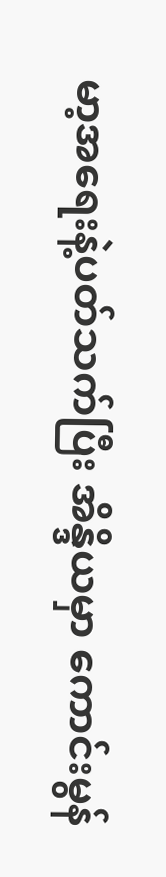မာ့အရေးနဲ့ပတ်သက်ပြီး အိန္ဒိယမှာ ကောင်းမွန်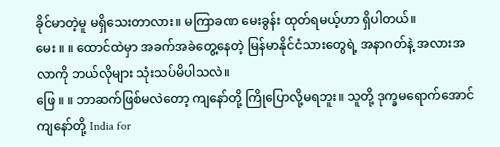ခိုင်မာတဲ့မူ မရှိသေးတာလား။ မကြာခဏ မေးခွန်း ထုတ်ရမယ့်ဟာ ရှိပါတယ်။
မေး ။ ။ ထောင်ထဲမှာ အခက်အခဲတွေ့နေတဲ့ မြန်မာနိုင်ငံသားတွေရဲ့ အနာဂတ်နဲ့ အလားအလာကို ဘယ်လိုများ သုံးသပ်မိပါသလဲ။
ဖြေ ။ ။ ဘာဆက်ဖြစ်မလဲတော့ ကျနော်တို့ ကြိုပြောလို့မရဘူး။ သူတို့ ဒုက္ခမရောက်အောင် ကျနော်တို့ India for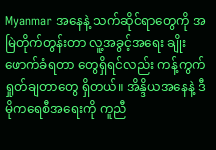Myanmar အနေနဲ့ သက်ဆိုင်ရာတွေကို အမြဲတိုက်တွန်းတာ လူ့အခွင့်အရေး ချိုးဖောက်ခံရတာ တွေရှိရင်လည်း ကန့်ကွက်ရှုတ်ချတာတွေ ရှိတယ်။ အိန္ဒိယအနေနဲ့ ဒီမိုကရေစီအရေးကို ကူညီ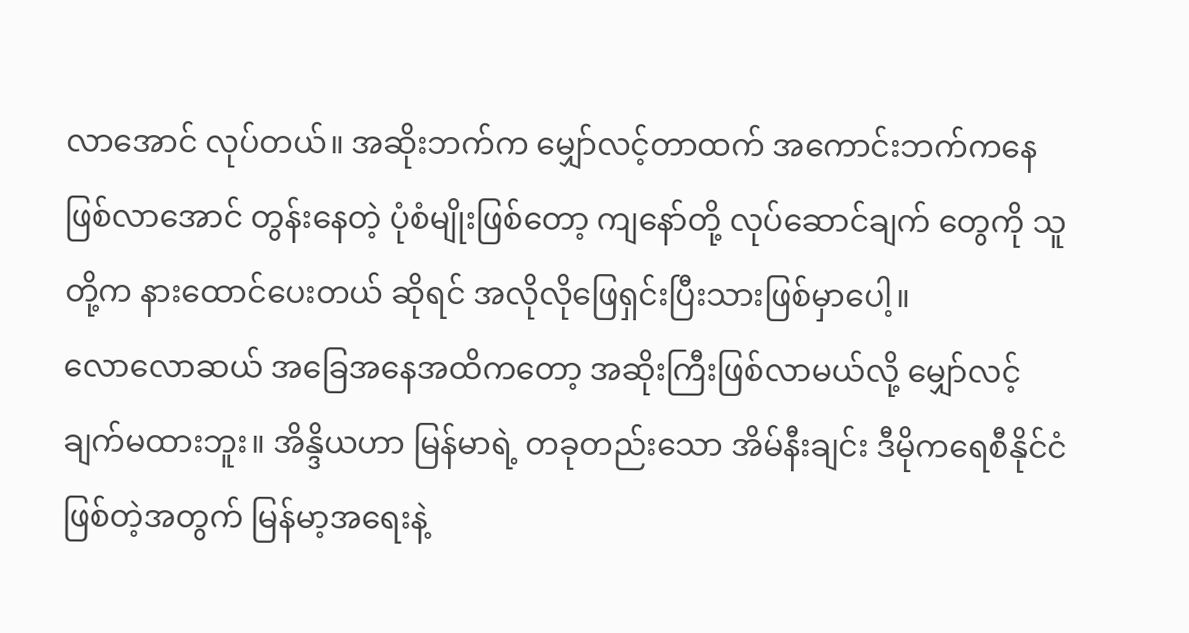လာအောင် လုပ်တယ်။ အဆိုးဘက်က မျှော်လင့်တာထက် အကောင်းဘက်ကနေ ဖြစ်လာအောင် တွန်းနေတဲ့ ပုံစံမျိုးဖြစ်တော့ ကျနော်တို့ လုပ်ဆောင်ချက် တွေကို သူတို့က နားထောင်ပေးတယ် ဆိုရင် အလိုလိုဖြေရှင်းပြီးသားဖြစ်မှာပေါ့။
လောလောဆယ် အခြေအနေအထိကတော့ အဆိုးကြီးဖြစ်လာမယ်လို့ မျှော်လင့်ချက်မထားဘူး။ အိန္ဒိယဟာ မြန်မာရဲ့ တခုတည်းသော အိမ်နီးချင်း ဒီမိုကရေစီနိုင်ငံ ဖြစ်တဲ့အတွက် မြန်မာ့အရေးနဲ့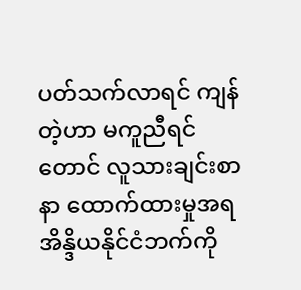ပတ်သက်လာရင် ကျန်တဲ့ဟာ မကူညီရင် တောင် လူသားချင်းစာနာ ထောက်ထားမှုအရ အိန္ဒိယနိုင်ငံဘက်ကို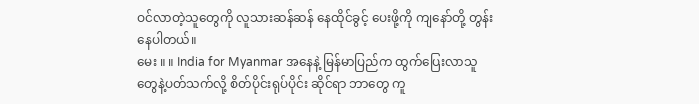ဝင်လာတဲ့သူတွေကို လူသားဆန်ဆန် နေထိုင်ခွင့် ပေးဖို့ကို ကျနော်တို့ တွန်းနေပါတယ်။
မေး ။ ။ India for Myanmar အနေနဲ့ မြန်မာပြည်က ထွက်ပြေးလာသူတွေနဲ့ပတ်သက်လို့ စိတ်ပိုင်းရုပ်ပိုင်း ဆိုင်ရာ ဘာတွေ ကူ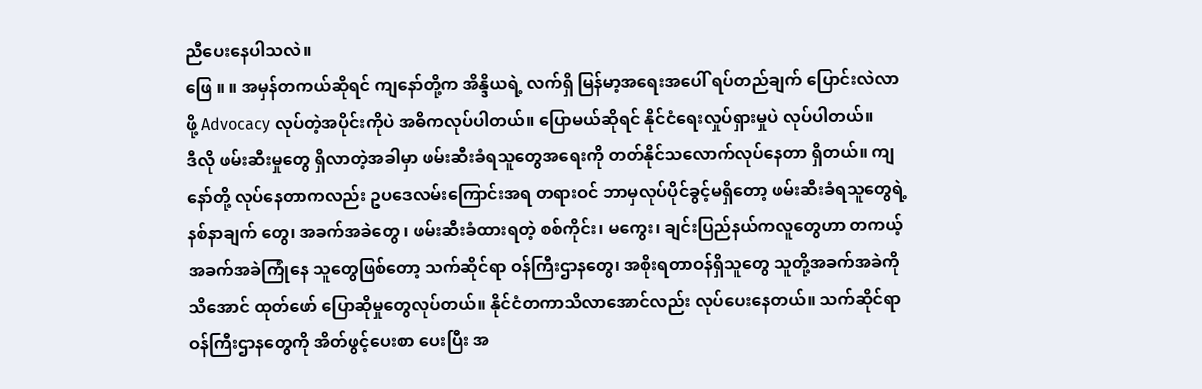ညီပေးနေပါသလဲ။
ဖြေ ။ ။ အမှန်တကယ်ဆိုရင် ကျနော်တို့က အိန္ဒိယရဲ့ လက်ရှိ မြန်မာ့အရေးအပေါ် ရပ်တည်ချက် ပြောင်းလဲလာဖို့ Advocacy လုပ်တဲ့အပိုင်းကိုပဲ အဓိကလုပ်ပါတယ်။ ပြောမယ်ဆိုရင် နိုင်ငံရေးလှုပ်ရှားမှုပဲ လုပ်ပါတယ်။
ဒီလို ဖမ်းဆီးမှုတွေ ရှိလာတဲ့အခါမှာ ဖမ်းဆီးခံရသူတွေအရေးကို တတ်နိုင်သလောက်လုပ်နေတာ ရှိတယ်။ ကျနော်တို့ လုပ်နေတာကလည်း ဥပဒေလမ်းကြောင်းအရ တရားဝင် ဘာမှလုပ်ပိုင်ခွင့်မရှိတော့ ဖမ်းဆီးခံရသူတွေရဲ့ နစ်နာချက် တွေ၊ အခက်အခဲတွေ ၊ ဖမ်းဆီးခံထားရတဲ့ စစ်ကိုင်း၊ မကွေး၊ ချင်းပြည်နယ်ကလူတွေဟာ တကယ့် အခက်အခဲကြုံနေ သူတွေဖြစ်တော့ သက်ဆိုင်ရာ ဝန်ကြီးဌာနတွေ၊ အစိုးရတာဝန်ရှိသူတွေ သူတို့အခက်အခဲကို သိအောင် ထုတ်ဖော် ပြောဆိုမှုတွေလုပ်တယ်။ နိုင်ငံတကာသိလာအောင်လည်း လုပ်ပေးနေတယ်။ သက်ဆိုင်ရာ ဝန်ကြီးဌာနတွေကို အိတ်ဖွင့်ပေးစာ ပေးပြီး အ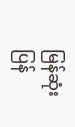မြန်ဆုံးပြန်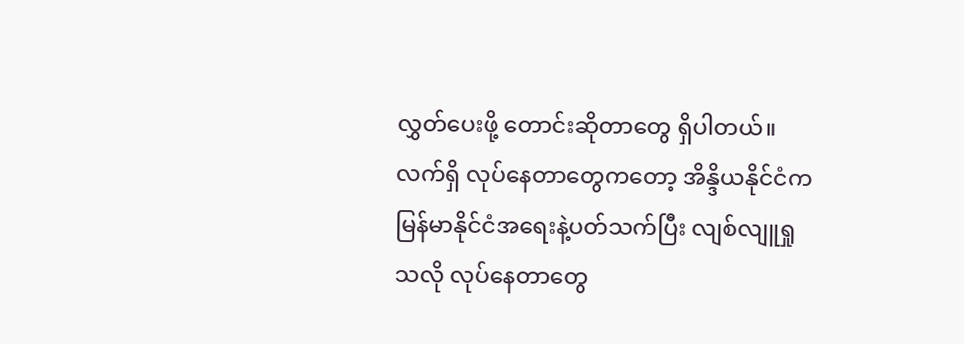လွှတ်ပေးဖို့ တောင်းဆိုတာတွေ ရှိပါတယ်။ လက်ရှိ လုပ်နေတာတွေကတော့ အိန္ဒိယနိုင်ငံက မြန်မာနိုင်ငံအရေးနဲ့ပတ်သက်ပြီး လျစ်လျူရှုသလို လုပ်နေတာတွေ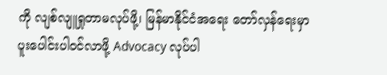ကို လျစ်လျူရှုတာမလုပ်ဖို့၊ မြန်မာနိုင်ငံအရေး တော်လှန်ရေးမှာ ပူးပေါင်းပါဝင်လာဖို့ Advocacy လုပ်ပါ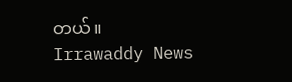တယ်။
Irrawaddy News